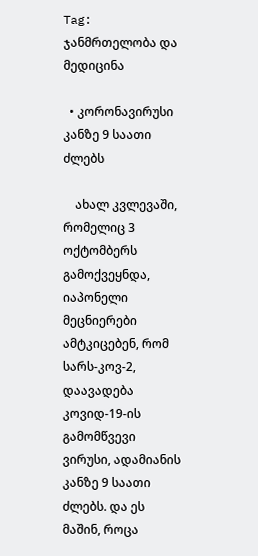Tag: ჯანმრთელობა და მედიცინა

  • კორონავირუსი კანზე 9 საათი ძლებს

    ახალ კვლევაში, რომელიც 3 ოქტომბერს გამოქვეყნდა, იაპონელი მეცნიერები ამტკიცებენ, რომ სარს-კოვ-2, დაავადება კოვიდ-19-ის გამომწვევი ვირუსი, ადამიანის კანზე 9 საათი ძლებს. და ეს მაშინ, როცა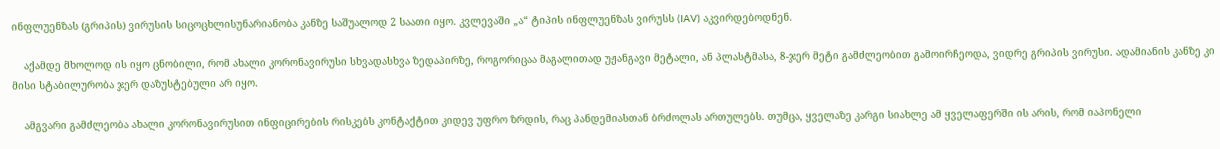ინფლუენზას (გრიპის) ვირუსის სიცოცხლისუნარიანობა კანზე საშუალოდ 2 საათი იყო. კვლევაში „ა“ ტიპის ინფლუენზას ვირუსს (IAV) აკვირდებოდნენ.

    აქამდე მხოლოდ ის იყო ცნობილი, რომ ახალი კორონავირუსი სხვადასხვა ზედაპირზე, როგორიცაა მაგალითად უჟანგავი მეტალი, ან პლასტმასა, 8-ჯერ მეტი გამძლეობით გამოირჩეოდა, ვიდრე გრიპის ვირუსი. ადამიანის კანზე კი მისი სტაბილურობა ჯერ დაზუსტებული არ იყო.

    ამგვარი გამძლეობა ახალი კორონავირუსით ინფიცირების რისკებს კონტაქტით კიდევ უფრო ზრდის, რაც პანდემიასთან ბრძოლას ართულებს. თუმცა, ყველაზე კარგი სიახლე ამ ყველაფერში ის არის, რომ იაპონელი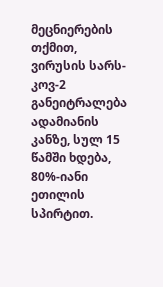მეცნიერების თქმით, ვირუსის სარს-კოვ-2 განეიტრალება ადამიანის კანზე, სულ 15 წამში ხდება, 80%-იანი ეთილის სპირტით.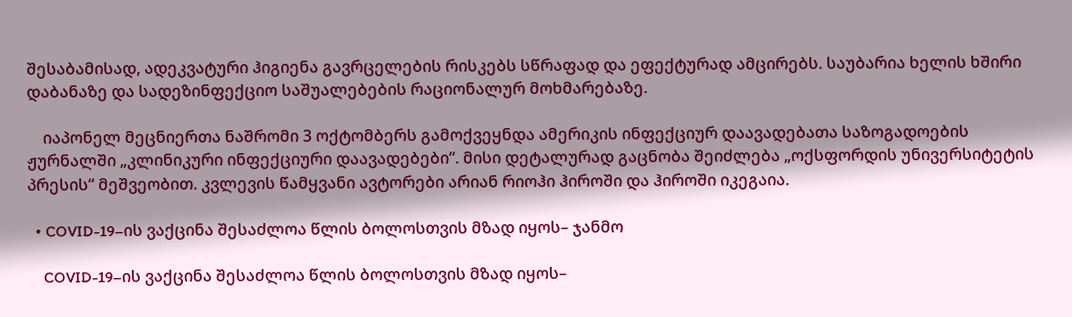შესაბამისად, ადეკვატური ჰიგიენა გავრცელების რისკებს სწრაფად და ეფექტურად ამცირებს. საუბარია ხელის ხშირი დაბანაზე და სადეზინფექციო საშუალებების რაციონალურ მოხმარებაზე.

    იაპონელ მეცნიერთა ნაშრომი 3 ოქტომბერს გამოქვეყნდა ამერიკის ინფექციურ დაავადებათა საზოგადოების ჟურნალში „კლინიკური ინფექციური დაავადებები“. მისი დეტალურად გაცნობა შეიძლება „ოქსფორდის უნივერსიტეტის პრესის“ მეშვეობით. კვლევის წამყვანი ავტორები არიან რიოჰი ჰიროში და ჰიროში იკეგაია.

  • COVID-19–ის ვაქცინა შესაძლოა წლის ბოლოსთვის მზად იყოს– ჯანმო

    COVID-19–ის ვაქცინა შესაძლოა წლის ბოლოსთვის მზად იყოს–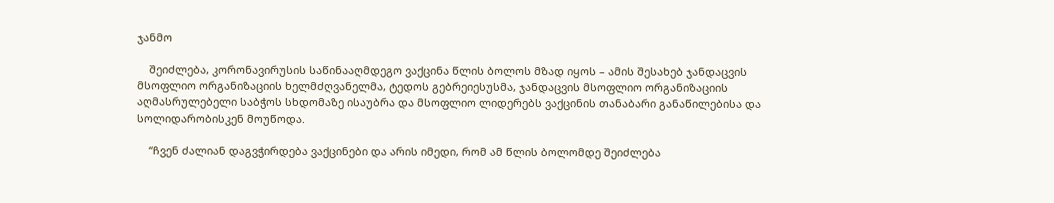ჯანმო

    შეიძლება, კორონავირუსის საწინააღმდეგო ვაქცინა წლის ბოლოს მზად იყოს – ამის შესახებ ჯანდაცვის მსოფლიო ორგანიზაციის ხელმძღვანელმა, ტედოს გებრეიესუსმა, ჯანდაცვის მსოფლიო ორგანიზაციის აღმასრულებელი საბჭოს სხდომაზე ისაუბრა და მსოფლიო ლიდერებს ვაქცინის თანაბარი განაწილებისა და სოლიდარობისკენ მოუწოდა.

    “ჩვენ ძალიან დაგვჭირდება ვაქცინები და არის იმედი, რომ ამ წლის ბოლომდე შეიძლება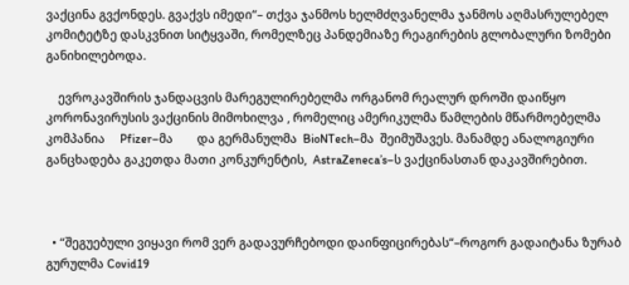ვაქცინა გვქონდეს. გვაქვს იმედი“– თქვა ჯანმოს ხელმძღვანელმა ჯანმოს აღმასრულებელ კომიტეტზე დასკვნით სიტყვაში, რომელზეც პანდემიაზე რეაგირების გლობალური ზომები განიხილებოდა.

    ევროკავშირის ჯანდაცვის მარეგულირებელმა ორგანომ რეალურ დროში დაიწყო კორონავირუსის ვაქცინის მიმოხილვა , რომელიც ამერიკულმა წამლების მწარმოებელმა კომპანია     Pfizer–მა        და გერმანულმა  BioNTech–მა  შეიმუშავეს. მანამდე ანალოგიური განცხადება გაკეთდა მათი კონკურენტის,  AstraZeneca’s–ს ვაქცინასთან დაკავშირებით.



  • “შეგუებული ვიყავი რომ ვერ გადავურჩებოდი დაინფიცირებას“–როგორ გადაიტანა ზურაბ გურულმა Covid19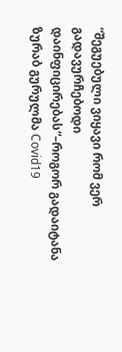“შეგუებული ვიყავი რომ ვერ გადავურჩებოდი დაინფიცირებას“–როგორ გადაიტანა ზურაბ გურულმა Covid19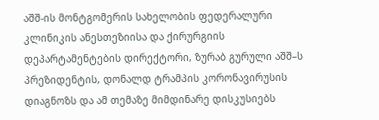აშშ-ის მონტგომერის სახელობის ფედერალური კლინიკის ანესთეზიისა და ქირურგიის დეპარტამენტების დირექტორი, ზურაბ გურული აშშ–ს პრეზიდენტის, დონალდ ტრამპის კორონავირუსის დიაგნოზს და ამ თემაზე მიმდინარე დისკუსიებს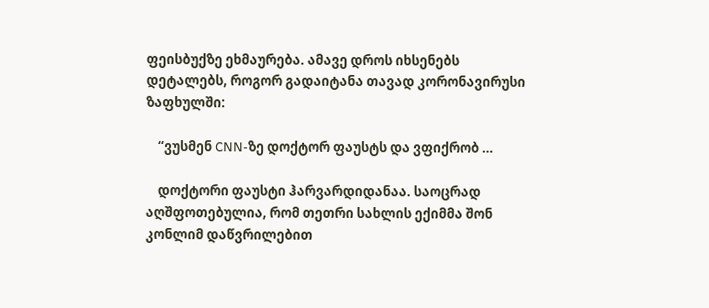ფეისბუქზე ეხმაურება. ამავე დროს იხსენებს დეტალებს, როგორ გადაიტანა თავად კორონავირუსი ზაფხულში:

    “ვუსმენ CNN-ზე დოქტორ ფაუსტს და ვფიქრობ …

    დოქტორი ფაუსტი ჰარვარდიდანაა. საოცრად აღშფოთებულია, რომ თეთრი სახლის ექიმმა შონ კონლიმ დაწვრილებით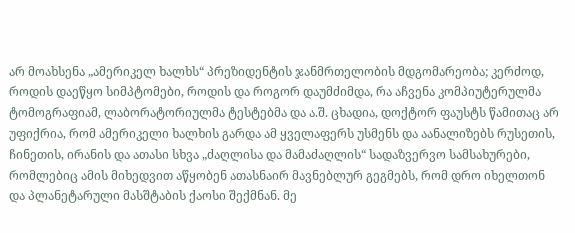არ მოახსენა „ამერიკელ ხალხს“ პრეზიდენტის ჯანმრთელობის მდგომარეობა; კერძოდ, როდის დაეწყო სიმპტომები, როდის და როგორ დაუმძიმდა, რა აჩვენა კომპიუტერულმა ტომოგრაფიამ, ლაბორატორიულმა ტესტებმა და ა.შ. ცხადია, დოქტორ ფაუსტს წამითაც არ უფიქრია, რომ ამერიკელი ხალხის გარდა ამ ყველაფერს უსმენს და აანალიზებს რუსეთის, ჩინეთის, ირანის და ათასი სხვა „ძაღლისა და მამაძაღლის“ სადაზვერვო სამსახურები, რომლებიც ამის მიხედვით აწყობენ ათასნაირ მავნებლურ გეგმებს, რომ დრო იხელთონ და პლანეტარული მასშტაბის ქაოსი შექმნან. მე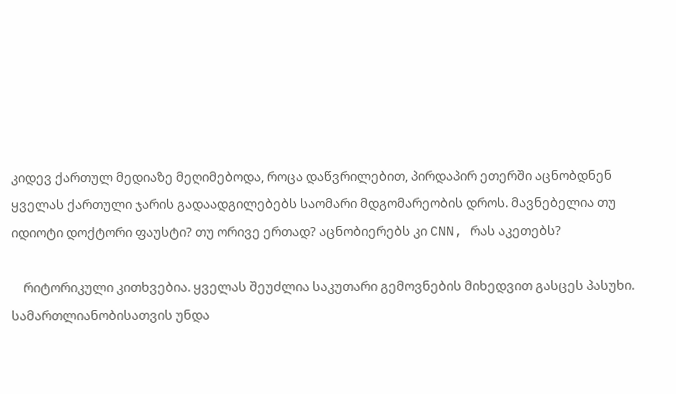კიდევ ქართულ მედიაზე მეღიმებოდა, როცა დაწვრილებით, პირდაპირ ეთერში აცნობდნენ ყველას ქართული ჯარის გადაადგილებებს საომარი მდგომარეობის დროს. მავნებელია თუ იდიოტი დოქტორი ფაუსტი? თუ ორივე ერთად? აცნობიერებს კი CNN, რას აკეთებს?

    რიტორიკული კითხვებია. ყველას შეუძლია საკუთარი გემოვნების მიხედვით გასცეს პასუხი. სამართლიანობისათვის უნდა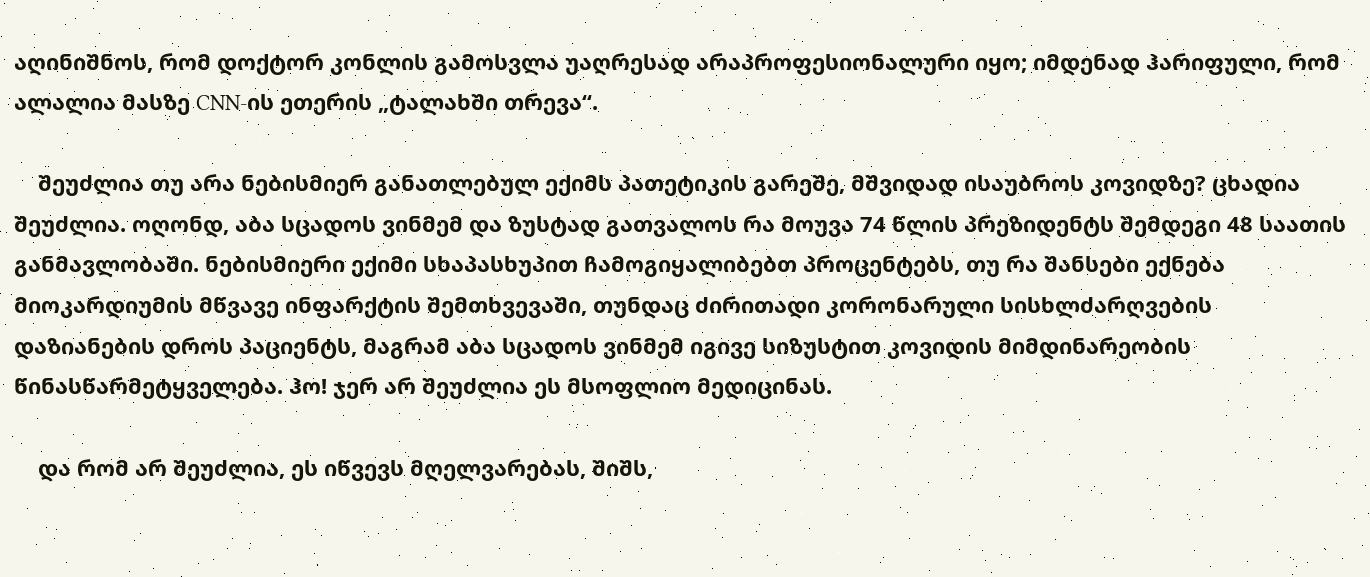აღინიშნოს, რომ დოქტორ კონლის გამოსვლა უაღრესად არაპროფესიონალური იყო; იმდენად ჰარიფული, რომ ალალია მასზე CNN-ის ეთერის „ტალახში თრევა“.

    შეუძლია თუ არა ნებისმიერ განათლებულ ექიმს პათეტიკის გარეშე, მშვიდად ისაუბროს კოვიდზე? ცხადია შეუძლია. ოღონდ, აბა სცადოს ვინმემ და ზუსტად გათვალოს რა მოუვა 74 წლის პრეზიდენტს შემდეგი 48 საათის განმავლობაში. ნებისმიერი ექიმი სხაპასხუპით ჩამოგიყალიბებთ პროცენტებს, თუ რა შანსები ექნება მიოკარდიუმის მწვავე ინფარქტის შემთხვევაში, თუნდაც ძირითადი კორონარული სისხლძარღვების დაზიანების დროს პაციენტს, მაგრამ აბა სცადოს ვინმემ იგივე სიზუსტით კოვიდის მიმდინარეობის წინასწარმეტყველება. ჰო! ჯერ არ შეუძლია ეს მსოფლიო მედიცინას.

    და რომ არ შეუძლია, ეს იწვევს მღელვარებას, შიშს,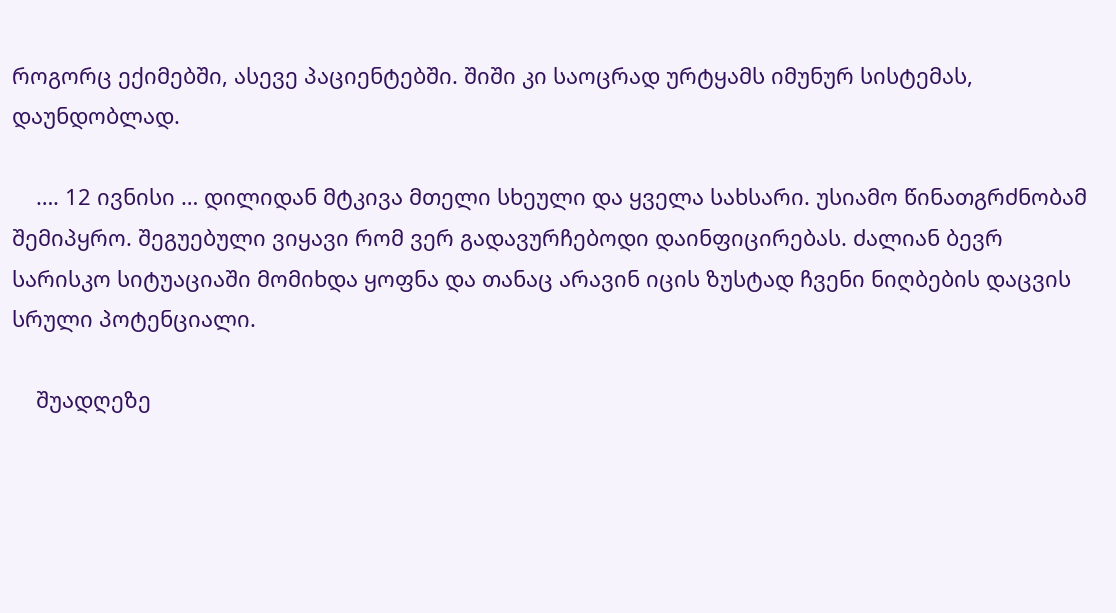როგორც ექიმებში, ასევე პაციენტებში. შიში კი საოცრად ურტყამს იმუნურ სისტემას, დაუნდობლად.

    …. 12 ივნისი … დილიდან მტკივა მთელი სხეული და ყველა სახსარი. უსიამო წინათგრძნობამ შემიპყრო. შეგუებული ვიყავი რომ ვერ გადავურჩებოდი დაინფიცირებას. ძალიან ბევრ სარისკო სიტუაციაში მომიხდა ყოფნა და თანაც არავინ იცის ზუსტად ჩვენი ნიღბების დაცვის სრული პოტენციალი.

    შუადღეზე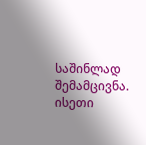საშინლად შემამცივნა. ისეთი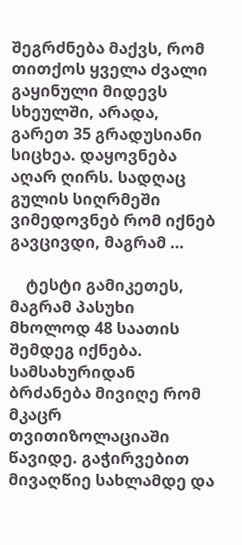შეგრძნება მაქვს, რომ თითქოს ყველა ძვალი გაყინული მიდევს სხეულში, არადა, გარეთ 35 გრადუსიანი სიცხეა. დაყოვნება აღარ ღირს. სადღაც გულის სიღრმეში ვიმედოვნებ რომ იქნებ გავცივდი, მაგრამ …

    ტესტი გამიკეთეს, მაგრამ პასუხი მხოლოდ 48 საათის შემდეგ იქნება. სამსახურიდან ბრძანება მივიღე რომ მკაცრ თვითიზოლაციაში წავიდე. გაჭირვებით მივაღწიე სახლამდე და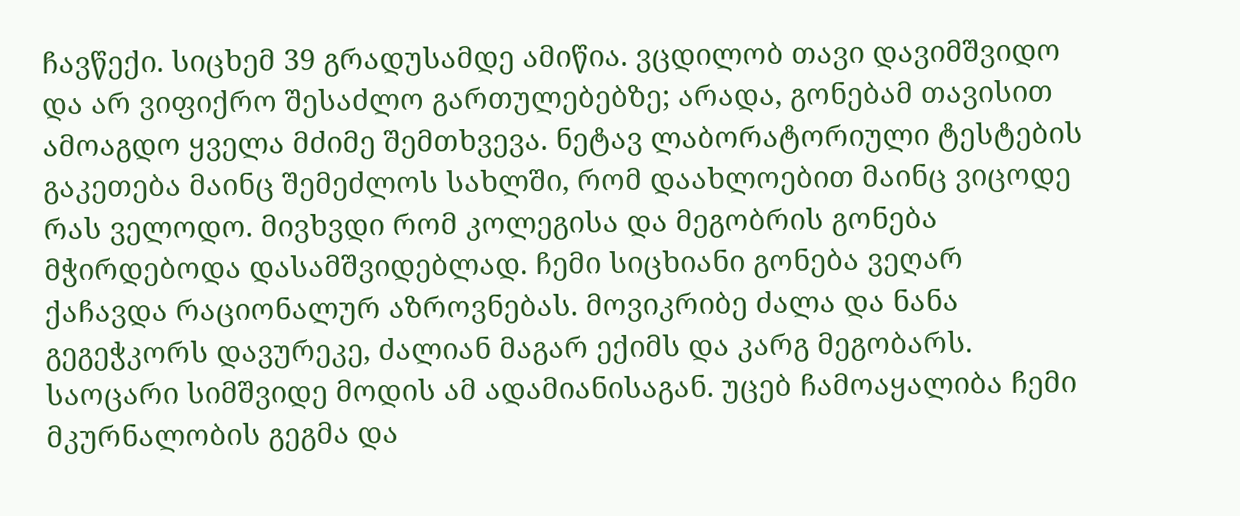ჩავწექი. სიცხემ 39 გრადუსამდე ამიწია. ვცდილობ თავი დავიმშვიდო და არ ვიფიქრო შესაძლო გართულებებზე; არადა, გონებამ თავისით ამოაგდო ყველა მძიმე შემთხვევა. ნეტავ ლაბორატორიული ტესტების გაკეთება მაინც შემეძლოს სახლში, რომ დაახლოებით მაინც ვიცოდე რას ველოდო. მივხვდი რომ კოლეგისა და მეგობრის გონება მჭირდებოდა დასამშვიდებლად. ჩემი სიცხიანი გონება ვეღარ ქაჩავდა რაციონალურ აზროვნებას. მოვიკრიბე ძალა და ნანა გეგეჭკორს დავურეკე, ძალიან მაგარ ექიმს და კარგ მეგობარს. საოცარი სიმშვიდე მოდის ამ ადამიანისაგან. უცებ ჩამოაყალიბა ჩემი მკურნალობის გეგმა და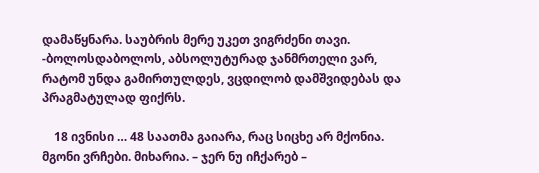დამაწყნარა. საუბრის მერე უკეთ ვიგრძენი თავი. -ბოლოსდაბოლოს, აბსოლუტურად ჯანმრთელი ვარ, რატომ უნდა გამირთულდეს, ვცდილობ დამშვიდებას და პრაგმატულად ფიქრს.

    18 ივნისი … 48 საათმა გაიარა, რაც სიცხე არ მქონია. მგონი ვრჩები. მიხარია. – ჯერ ნუ იჩქარებ –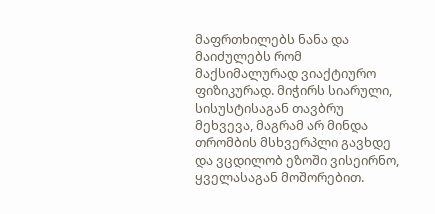მაფრთხილებს ნანა და მაიძულებს რომ მაქსიმალურად ვიაქტიურო ფიზიკურად. მიჭირს სიარული, სისუსტისაგან თავბრუ მეხვევა, მაგრამ არ მინდა თრომბის მსხვერპლი გავხდე და ვცდილობ ეზოში ვისეირნო, ყველასაგან მოშორებით.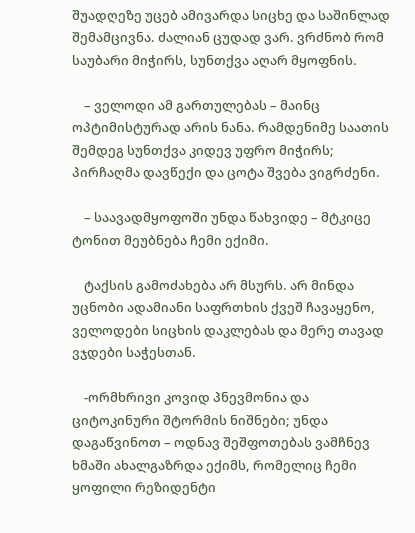შუადღეზე უცებ ამივარდა სიცხე და საშინლად შემამცივნა. ძალიან ცუდად ვარ. ვრძნობ რომ საუბარი მიჭირს, სუნთქვა აღარ მყოფნის.

    – ველოდი ამ გართულებას – მაინც ოპტიმისტურად არის ნანა. რამდენიმე საათის შემდეგ სუნთქვა კიდევ უფრო მიჭირს; პირჩაღმა დავწექი და ცოტა შვება ვიგრძენი.

    – საავადმყოფოში უნდა წახვიდე – მტკიცე ტონით მეუბნება ჩემი ექიმი.

    ტაქსის გამოძახება არ მსურს. არ მინდა უცნობი ადამიანი საფრთხის ქვეშ ჩავაყენო, ველოდები სიცხის დაკლებას და მერე თავად ვჯდები საჭესთან.

    -ორმხრივი კოვიდ პნევმონია და ციტოკინური შტორმის ნიშნები; უნდა დაგაწვინოთ – ოდნავ შეშფოთებას ვამჩნევ ხმაში ახალგაზრდა ექიმს, რომელიც ჩემი ყოფილი რეზიდენტი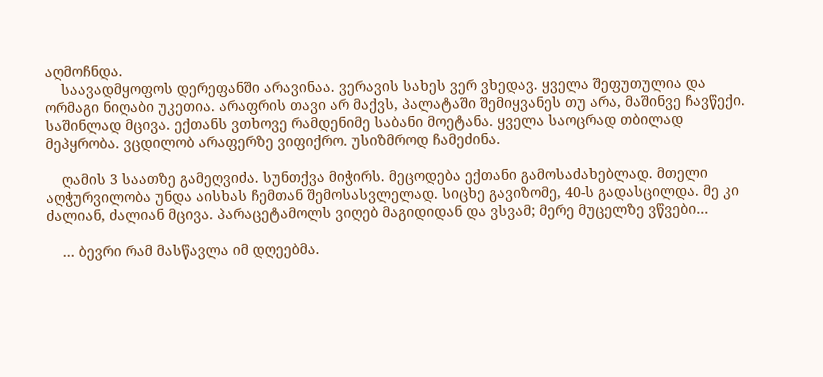აღმოჩნდა.
    საავადმყოფოს დერეფანში არავინაა. ვერავის სახეს ვერ ვხედავ. ყველა შეფუთულია და ორმაგი ნიღაბი უკეთია. არაფრის თავი არ მაქვს, პალატაში შემიყვანეს თუ არა, მაშინვე ჩავწექი. საშინლად მცივა. ექთანს ვთხოვე რამდენიმე საბანი მოეტანა. ყველა საოცრად თბილად მეპყრობა. ვცდილობ არაფერზე ვიფიქრო. უსიზმროდ ჩამეძინა.

    ღამის 3 საათზე გამეღვიძა. სუნთქვა მიჭირს. მეცოდება ექთანი გამოსაძახებლად. მთელი აღჭურვილობა უნდა აისხას ჩემთან შემოსასვლელად. სიცხე გავიზომე, 40-ს გადასცილდა. მე კი ძალიან, ძალიან მცივა. პარაცეტამოლს ვიღებ მაგიდიდან და ვსვამ; მერე მუცელზე ვწვები…

    … ბევრი რამ მასწავლა იმ დღეებმა.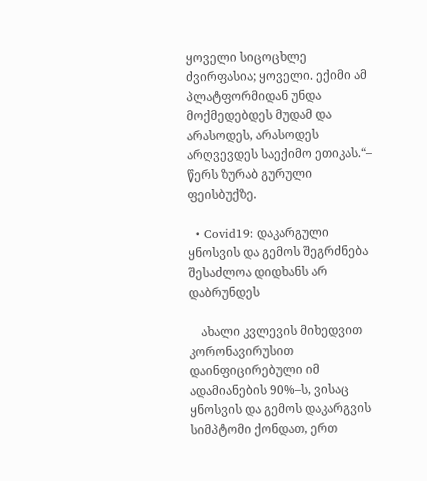ყოველი სიცოცხლე ძვირფასია; ყოველი. ექიმი ამ პლატფორმიდან უნდა მოქმედებდეს მუდამ და არასოდეს, არასოდეს არღვევდეს საექიმო ეთიკას.“– წერს ზურაბ გურული ფეისბუქზე.

  • Covid19: დაკარგული ყნოსვის და გემოს შეგრძნება შესაძლოა დიდხანს არ დაბრუნდეს

    ახალი კვლევის მიხედვით კორონავირუსით დაინფიცირებული იმ ადამიანების 90%–ს, ვისაც ყნოსვის და გემოს დაკარგვის სიმპტომი ქონდათ, ერთ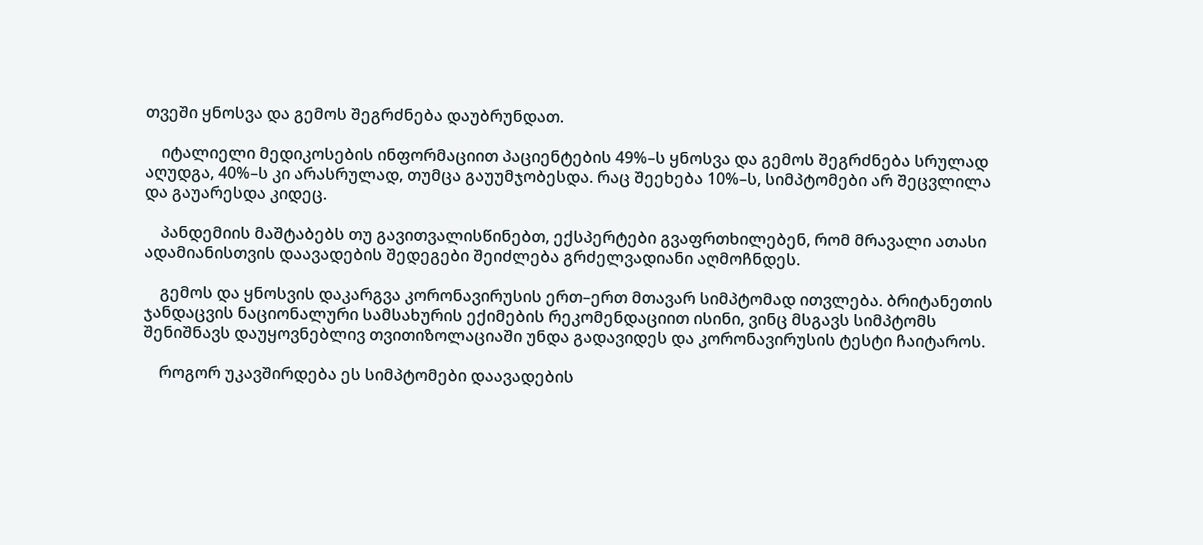თვეში ყნოსვა და გემოს შეგრძნება დაუბრუნდათ.

    იტალიელი მედიკოსების ინფორმაციით პაციენტების 49%–ს ყნოსვა და გემოს შეგრძნება სრულად აღუდგა, 40%–ს კი არასრულად, თუმცა გაუუმჯობესდა. რაც შეეხება 10%–ს, სიმპტომები არ შეცვლილა და გაუარესდა კიდეც.

    პანდემიის მაშტაბებს თუ გავითვალისწინებთ, ექსპერტები გვაფრთხილებენ, რომ მრავალი ათასი ადამიანისთვის დაავადების შედეგები შეიძლება გრძელვადიანი აღმოჩნდეს.

    გემოს და ყნოსვის დაკარგვა კორონავირუსის ერთ–ერთ მთავარ სიმპტომად ითვლება. ბრიტანეთის ჯანდაცვის ნაციონალური სამსახურის ექიმების რეკომენდაციით ისინი, ვინც მსგავს სიმპტომს შენიშნავს დაუყოვნებლივ თვითიზოლაციაში უნდა გადავიდეს და კორონავირუსის ტესტი ჩაიტაროს.

    როგორ უკავშირდება ეს სიმპტომები დაავადების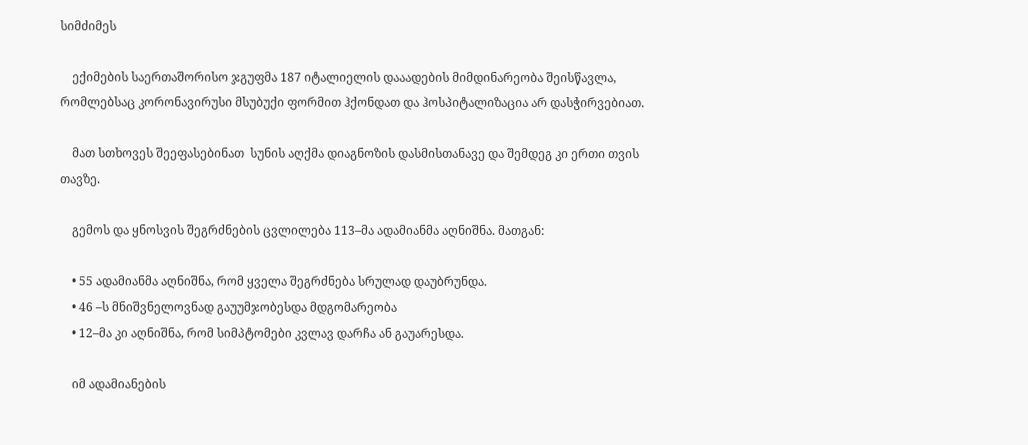სიმძიმეს

    ექიმების საერთაშორისო ჯგუფმა 187 იტალიელის დააადების მიმდინარეობა შეისწავლა, რომლებსაც კორონავირუსი მსუბუქი ფორმით ჰქონდათ და ჰოსპიტალიზაცია არ დასჭირვებიათ.

    მათ სთხოვეს შეეფასებინათ  სუნის აღქმა დიაგნოზის დასმისთანავე და შემდეგ კი ერთი თვის თავზე.

    გემოს და ყნოსვის შეგრძნების ცვლილება 113–მა ადამიანმა აღნიშნა. მათგან:

    • 55 ადამიანმა აღნიშნა, რომ ყველა შეგრძნება სრულად დაუბრუნდა.
    • 46 –ს მნიშვნელოვნად გაუუმჯობესდა მდგომარეობა
    • 12–მა კი აღნიშნა, რომ სიმპტომები კვლავ დარჩა ან გაუარესდა.

    იმ ადამიანების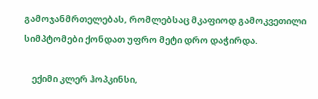გამოჯანმრთელებას, რომლებსაც მკაფიოდ გამოკვეთილი სიმპტომები ქონდათ უფრო მეტი დრო დაჭირდა.

    ექიმი კლერ ჰოპკინსი,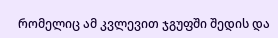რომელიც ამ კვლევით ჯგუფში შედის და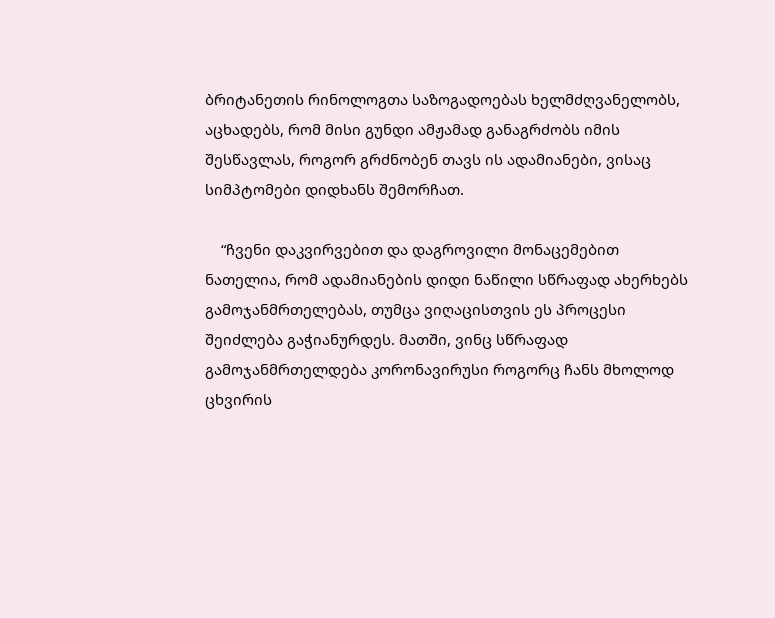ბრიტანეთის რინოლოგთა საზოგადოებას ხელმძღვანელობს, აცხადებს, რომ მისი გუნდი ამჟამად განაგრძობს იმის შესწავლას, როგორ გრძნობენ თავს ის ადამიანები, ვისაც სიმპტომები დიდხანს შემორჩათ.

    “ჩვენი დაკვირვებით და დაგროვილი მონაცემებით ნათელია, რომ ადამიანების დიდი ნაწილი სწრაფად ახერხებს გამოჯანმრთელებას, თუმცა ვიღაცისთვის ეს პროცესი შეიძლება გაჭიანურდეს. მათში, ვინც სწრაფად გამოჯანმრთელდება კორონავირუსი როგორც ჩანს მხოლოდ ცხვირის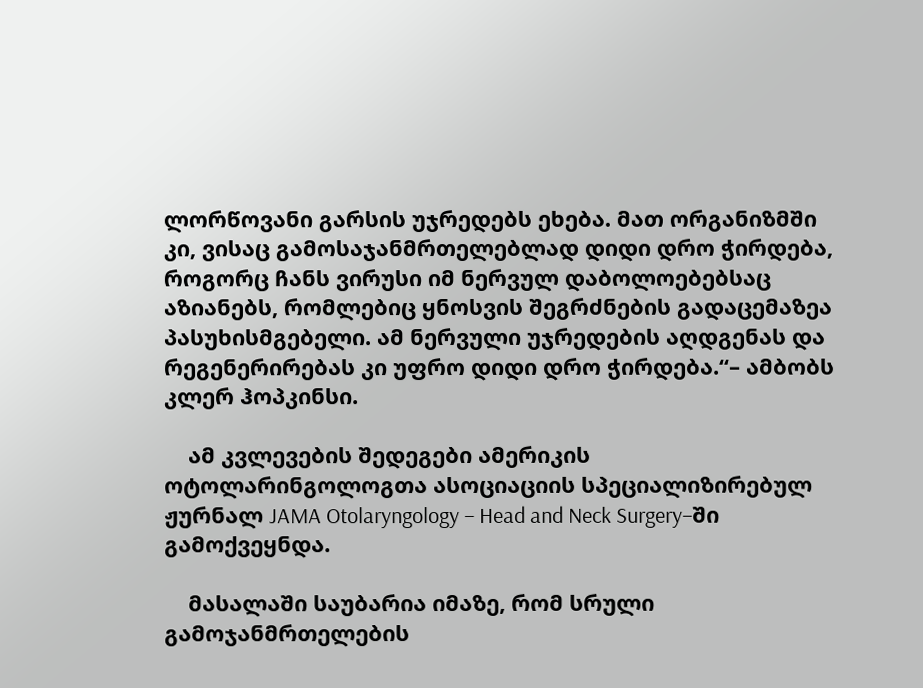ლორწოვანი გარსის უჯრედებს ეხება. მათ ორგანიზმში კი, ვისაც გამოსაჯანმრთელებლად დიდი დრო ჭირდება, როგორც ჩანს ვირუსი იმ ნერვულ დაბოლოებებსაც აზიანებს, რომლებიც ყნოსვის შეგრძნების გადაცემაზეა პასუხისმგებელი. ამ ნერვული უჯრედების აღდგენას და რეგენერირებას კი უფრო დიდი დრო ჭირდება.“– ამბობს კლერ ჰოპკინსი.

    ამ კვლევების შედეგები ამერიკის ოტოლარინგოლოგთა ასოციაციის სპეციალიზირებულ ჟურნალ JAMA Otolaryngology – Head and Neck Surgery–ში გამოქვეყნდა.

    მასალაში საუბარია იმაზე, რომ სრული გამოჯანმრთელების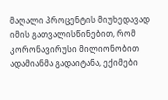მაღალი პროცენტის მიუხედავად იმის გათვალისწინებით, რომ კორონავირუსი მილიონობით ადამიანმა გადაიტანა, ექიმები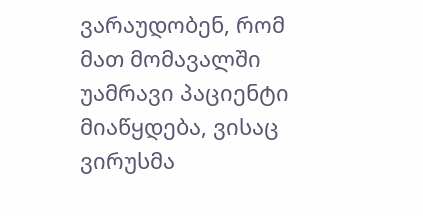ვარაუდობენ, რომ მათ მომავალში უამრავი პაციენტი მიაწყდება, ვისაც ვირუსმა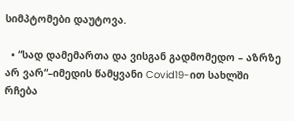სიმპტომები დაუტოვა.

  • “სად დამემართა და ვისგან გადმომედო – აზრზე არ ვარ“–იმედის წამყვანი Covid19-ით სახლში რჩება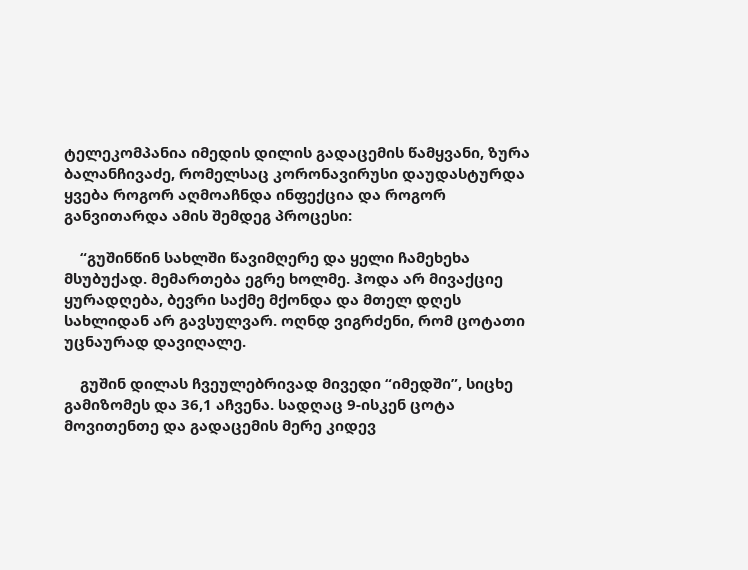ტელეკომპანია იმედის დილის გადაცემის წამყვანი, ზურა ბალანჩივაძე, რომელსაც კორონავირუსი დაუდასტურდა ყვება როგორ აღმოაჩნდა ინფექცია და როგორ განვითარდა ამის შემდეგ პროცესი:

    “გუშინწინ სახლში წავიმღერე და ყელი ჩამეხეხა მსუბუქად. მემართება ეგრე ხოლმე. ჰოდა არ მივაქციე ყურადღება, ბევრი საქმე მქონდა და მთელ დღეს სახლიდან არ გავსულვარ. ოღნდ ვიგრძენი, რომ ცოტათი უცნაურად დავიღალე.

    გუშინ დილას ჩვეულებრივად მივედი “იმედში”, სიცხე გამიზომეს და 36,1 აჩვენა. სადღაც 9-ისკენ ცოტა მოვითენთე და გადაცემის მერე კიდევ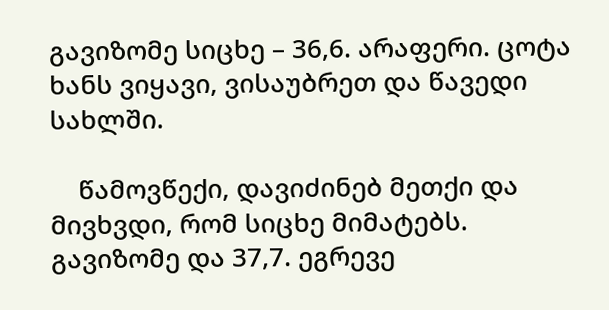გავიზომე სიცხე – 36,6. არაფერი. ცოტა ხანს ვიყავი, ვისაუბრეთ და წავედი სახლში.

    წამოვწექი, დავიძინებ მეთქი და მივხვდი, რომ სიცხე მიმატებს. გავიზომე და 37,7. ეგრევე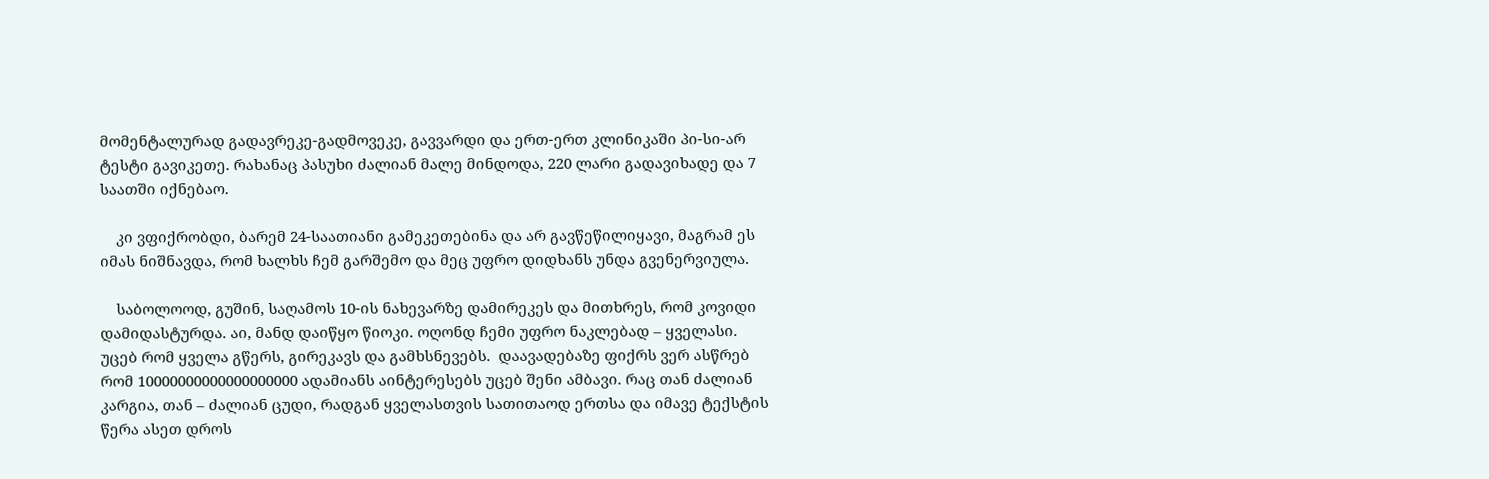მომენტალურად გადავრეკე-გადმოვეკე, გავვარდი და ერთ-ერთ კლინიკაში პი-სი-არ ტესტი გავიკეთე. რახანაც პასუხი ძალიან მალე მინდოდა, 220 ლარი გადავიხადე და 7 საათში იქნებაო.

    კი ვფიქრობდი, ბარემ 24-საათიანი გამეკეთებინა და არ გავწეწილიყავი, მაგრამ ეს იმას ნიშნავდა, რომ ხალხს ჩემ გარშემო და მეც უფრო დიდხანს უნდა გვენერვიულა.

    საბოლოოდ, გუშინ, საღამოს 10-ის ნახევარზე დამირეკეს და მითხრეს, რომ კოვიდი დამიდასტურდა. აი, მანდ დაიწყო წიოკი. ოღონდ ჩემი უფრო ნაკლებად – ყველასი. უცებ რომ ყველა გწერს, გირეკავს და გამხსნევებს.  დაავადებაზე ფიქრს ვერ ასწრებ რომ 10000000000000000000 ადამიანს აინტერესებს უცებ შენი ამბავი. რაც თან ძალიან კარგია, თან – ძალიან ცუდი, რადგან ყველასთვის სათითაოდ ერთსა და იმავე ტექსტის წერა ასეთ დროს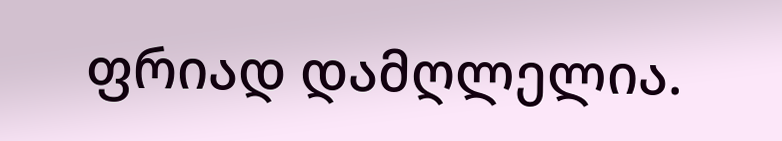ფრიად დამღლელია.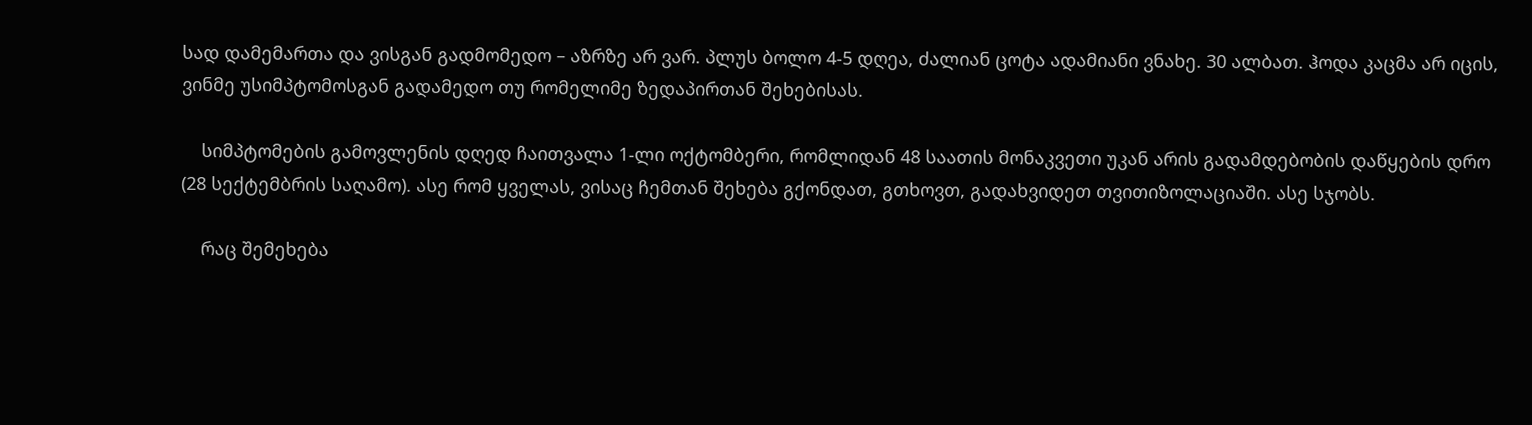სად დამემართა და ვისგან გადმომედო – აზრზე არ ვარ. პლუს ბოლო 4-5 დღეა, ძალიან ცოტა ადამიანი ვნახე. 30 ალბათ. ჰოდა კაცმა არ იცის, ვინმე უსიმპტომოსგან გადამედო თუ რომელიმე ზედაპირთან შეხებისას.

    სიმპტომების გამოვლენის დღედ ჩაითვალა 1-ლი ოქტომბერი, რომლიდან 48 საათის მონაკვეთი უკან არის გადამდებობის დაწყების დრო (28 სექტემბრის საღამო). ასე რომ ყველას, ვისაც ჩემთან შეხება გქონდათ, გთხოვთ, გადახვიდეთ თვითიზოლაციაში. ასე სჯობს.

    რაც შემეხება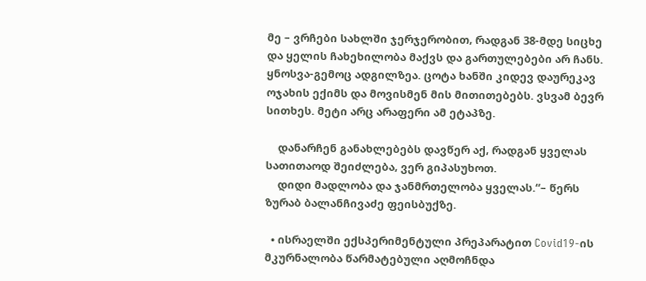მე – ვრჩები სახლში ჯერჯერობით, რადგან 38-მდე სიცხე და ყელის ჩახეხილობა მაქვს და გართულებები არ ჩანს. ყნოსვა-გემოც ადგილზეა. ცოტა ხანში კიდევ დაურეკავ ოჯახის ექიმს და მოვისმენ მის მითითებებს. ვსვამ ბევრ სითხეს. მეტი არც არაფერი ამ ეტაპზე.

    დანარჩენ განახლებებს დავწერ აქ, რადგან ყველას სათითაოდ შეიძლება, ვერ გიპასუხოთ.
    დიდი მადლობა და ჯანმრთელობა ყველას.“– წერს ზურაბ ბალანჩივაძე ფეისბუქზე.

  • ისრაელში ექსპერიმენტული პრეპარატით Covid19-ის მკურნალობა წარმატებული აღმოჩნდა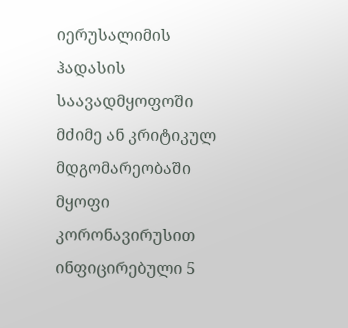იერუსალიმის ჰადასის საავადმყოფოში მძიმე ან კრიტიკულ მდგომარეობაში  მყოფი კორონავირუსით ინფიცირებული 5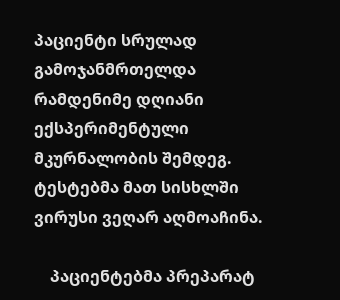პაციენტი სრულად გამოჯანმრთელდა რამდენიმე დღიანი ექსპერიმენტული მკურნალობის შემდეგ. ტესტებმა მათ სისხლში ვირუსი ვეღარ აღმოაჩინა.

    პაციენტებმა პრეპარატ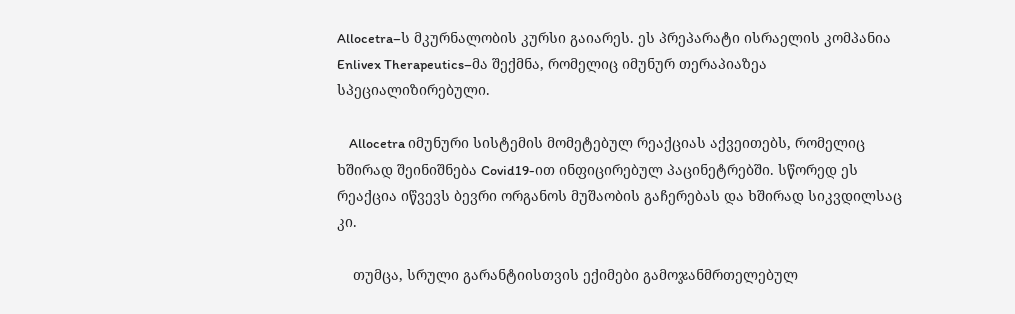Allocetra–ს მკურნალობის კურსი გაიარეს. ეს პრეპარატი ისრაელის კომპანია Enlivex Therapeutics–მა შექმნა, რომელიც იმუნურ თერაპიაზეა სპეციალიზირებული.

    Allocetra იმუნური სისტემის მომეტებულ რეაქციას აქვეითებს, რომელიც ხშირად შეინიშნება Covid19-ით ინფიცირებულ პაცინეტრებში. სწორედ ეს რეაქცია იწვევს ბევრი ორგანოს მუშაობის გაჩერებას და ხშირად სიკვდილსაც კი.

    თუმცა, სრული გარანტიისთვის ექიმები გამოჯანმრთელებულ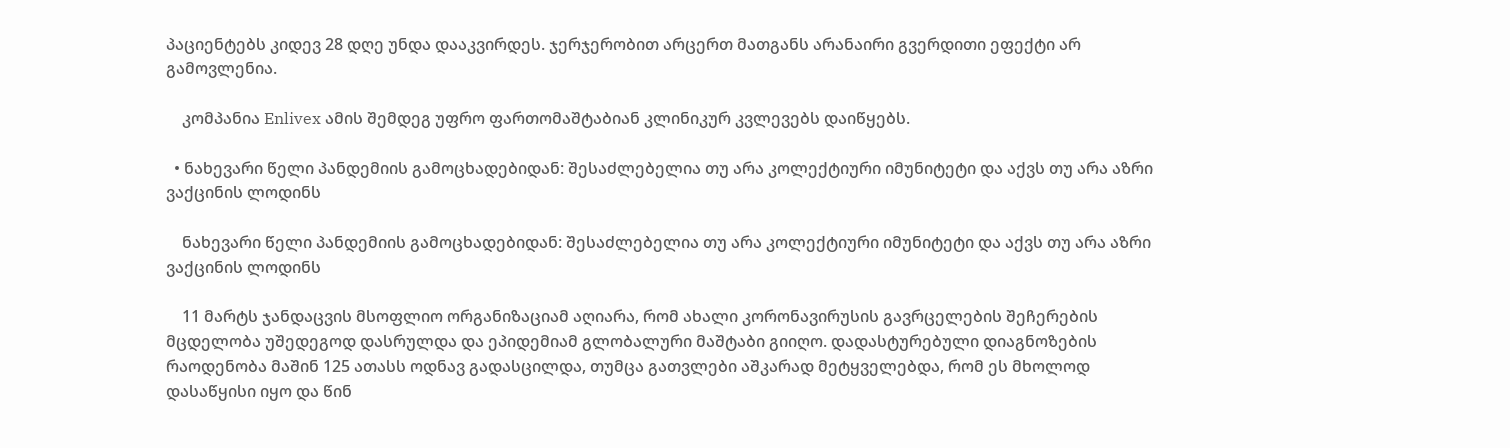პაციენტებს კიდევ 28 დღე უნდა დააკვირდეს. ჯერჯერობით არცერთ მათგანს არანაირი გვერდითი ეფექტი არ გამოვლენია.

    კომპანია Enlivex ამის შემდეგ უფრო ფართომაშტაბიან კლინიკურ კვლევებს დაიწყებს.

  • ნახევარი წელი პანდემიის გამოცხადებიდან: შესაძლებელია თუ არა კოლექტიური იმუნიტეტი და აქვს თუ არა აზრი ვაქცინის ლოდინს

    ნახევარი წელი პანდემიის გამოცხადებიდან: შესაძლებელია თუ არა კოლექტიური იმუნიტეტი და აქვს თუ არა აზრი ვაქცინის ლოდინს

    11 მარტს ჯანდაცვის მსოფლიო ორგანიზაციამ აღიარა, რომ ახალი კორონავირუსის გავრცელების შეჩერების მცდელობა უშედეგოდ დასრულდა და ეპიდემიამ გლობალური მაშტაბი გიიღო. დადასტურებული დიაგნოზების რაოდენობა მაშინ 125 ათასს ოდნავ გადასცილდა, თუმცა გათვლები აშკარად მეტყველებდა, რომ ეს მხოლოდ დასაწყისი იყო და წინ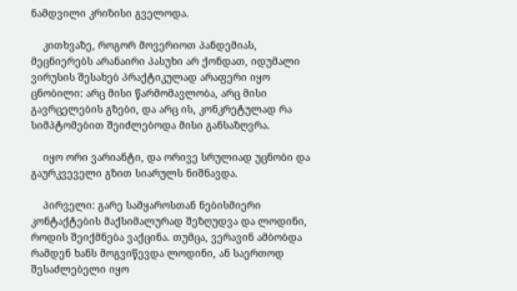ნამდვილი კრიზისი გველოდა.

    კითხვაზე, როგორ მოვერიოთ პანდემიას, მეცნიერებს არანაირი პასუხი არ ქონდათ, იდუმალი ვირუსის შესახებ პრაქტიკულად არაფერი იყო ცნობილი: არც მისი წარმომავლობა, არც მისი გავრცელების გზები, და არც ის, კონკრეტულად რა სიმპტომებით შეიძლებოდა მისი განსაზღვრა.

    იყო ორი ვარიანტი, და ორივე სრულიად უცნობი და გაურკვეველი გზით სიარულს ნიშნავდა.

    პირველი: გარე სამყაროსთან ნებისმიერი კონტაქტების მაქსიმალურად შეზღუდვა და ლოდინი, როდის შეიქმნება ვაქცინა. თუმცა, ვერავინ ამბობდა რამდენ ხანს მოგვიწევდა ლოდინი, ან საერთოდ შესაძლებელი იყო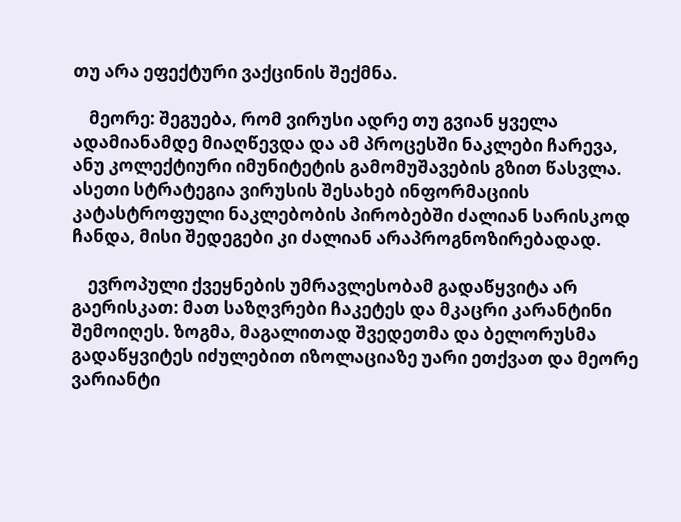თუ არა ეფექტური ვაქცინის შექმნა.

    მეორე: შეგუება, რომ ვირუსი ადრე თუ გვიან ყველა ადამიანამდე მიაღწევდა და ამ პროცესში ნაკლები ჩარევა, ანუ კოლექტიური იმუნიტეტის გამომუშავების გზით წასვლა. ასეთი სტრატეგია ვირუსის შესახებ ინფორმაციის კატასტროფული ნაკლებობის პირობებში ძალიან სარისკოდ ჩანდა, მისი შედეგები კი ძალიან არაპროგნოზირებადად.

    ევროპული ქვეყნების უმრავლესობამ გადაწყვიტა არ გაერისკათ: მათ საზღვრები ჩაკეტეს და მკაცრი კარანტინი შემოიღეს. ზოგმა, მაგალითად შვედეთმა და ბელორუსმა გადაწყვიტეს იძულებით იზოლაციაზე უარი ეთქვათ და მეორე ვარიანტი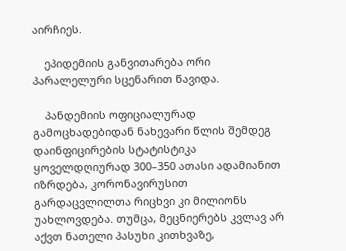აირჩიეს.

    ეპიდემიის განვითარება ორი პარალელური სცენარით წავიდა.

    პანდემიის ოფიციალურად გამოცხადებიდან ნახევარი წლის შემდეგ დაინფიცირების სტატისტიკა ყოველდღიურად 300–350 ათასი ადამიანით იზრდება, კორონავირუსით გარდაცვლილთა რიცხვი კი მილიონს უახლოვდება. თუმცა, მეცნიერებს კვლავ არ აქვთ ნათელი პასუხი კითხვაზე,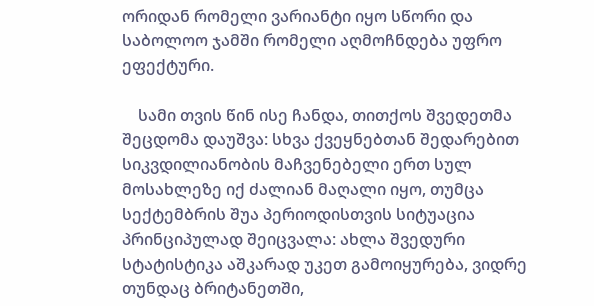ორიდან რომელი ვარიანტი იყო სწორი და საბოლოო ჯამში რომელი აღმოჩნდება უფრო ეფექტური.

    სამი თვის წინ ისე ჩანდა, თითქოს შვედეთმა შეცდომა დაუშვა: სხვა ქვეყნებთან შედარებით სიკვდილიანობის მაჩვენებელი ერთ სულ მოსახლეზე იქ ძალიან მაღალი იყო, თუმცა სექტემბრის შუა პერიოდისთვის სიტუაცია პრინციპულად შეიცვალა: ახლა შვედური სტატისტიკა აშკარად უკეთ გამოიყურება, ვიდრე თუნდაც ბრიტანეთში,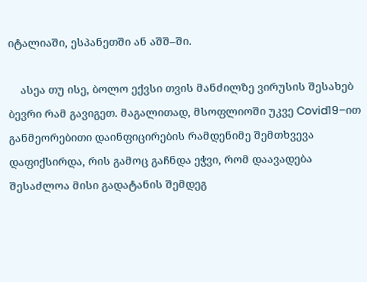იტალიაში, ესპანეთში ან აშშ–ში.

    ასეა თუ ისე, ბოლო ექვსი თვის მანძილზე ვირუსის შესახებ ბევრი რამ გავიგეთ. მაგალითად, მსოფლიოში უკვე Covid19–ით განმეორებითი დაინფიცირების რამდენიმე შემთხვევა დაფიქსირდა, რის გამოც გაჩნდა ეჭვი, რომ დაავადება შესაძლოა მისი გადატანის შემდეგ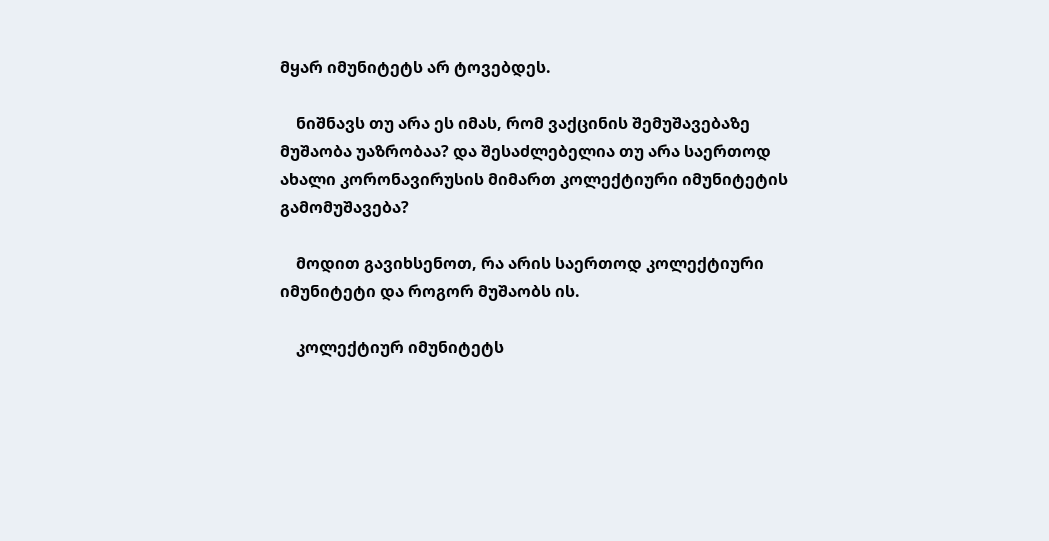მყარ იმუნიტეტს არ ტოვებდეს.

    ნიშნავს თუ არა ეს იმას, რომ ვაქცინის შემუშავებაზე მუშაობა უაზრობაა? და შესაძლებელია თუ არა საერთოდ ახალი კორონავირუსის მიმართ კოლექტიური იმუნიტეტის გამომუშავება?

    მოდით გავიხსენოთ, რა არის საერთოდ კოლექტიური იმუნიტეტი და როგორ მუშაობს ის.

    კოლექტიურ იმუნიტეტს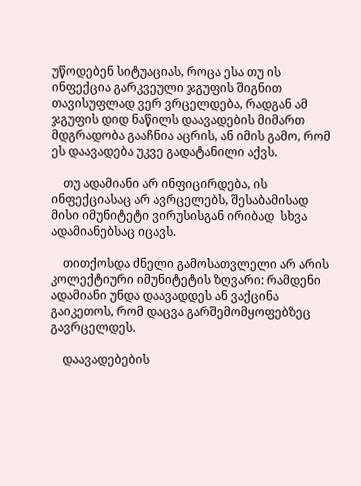უწოდებენ სიტუაციას, როცა ესა თუ ის ინფექცია გარკვეული ჯგუფის შიგნით თავისუფლად ვერ ვრცელდება, რადგან ამ ჯგუფის დიდ ნაწილს დაავადების მიმართ მდგრადობა გააჩნია აცრის, ან იმის გამო, რომ ეს დაავადება უკვე გადატანილი აქვს.

    თუ ადამიანი არ ინფიცირდება, ის ინფექციასაც არ ავრცელებს, შესაბამისად მისი იმუნიტეტი ვირუსისგან ირიბად  სხვა ადამიანებსაც იცავს.

    თითქოსდა ძნელი გამოსათვლელი არ არის კოლექტიური იმუნიტეტის ზღვარი: რამდენი ადამიანი უნდა დაავადდეს ან ვაქცინა გაიკეთოს, რომ დაცვა გარშემომყოფებზეც გავრცელდეს.

    დაავადებების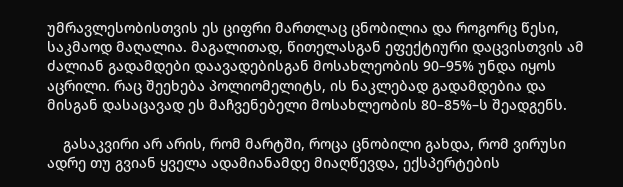უმრავლესობისთვის ეს ციფრი მართლაც ცნობილია და როგორც წესი, საკმაოდ მაღალია. მაგალითად, წითელასგან ეფექტიური დაცვისთვის ამ ძალიან გადამდები დაავადებისგან მოსახლეობის 90–95% უნდა იყოს აცრილი. რაც შეეხება პოლიომელიტს, ის ნაკლებად გადამდებია და მისგან დასაცავად ეს მაჩვენებელი მოსახლეობის 80–85%–ს შეადგენს.

    გასაკვირი არ არის, რომ მარტში, როცა ცნობილი გახდა, რომ ვირუსი ადრე თუ გვიან ყველა ადამიანამდე მიაღწევდა, ექსპერტების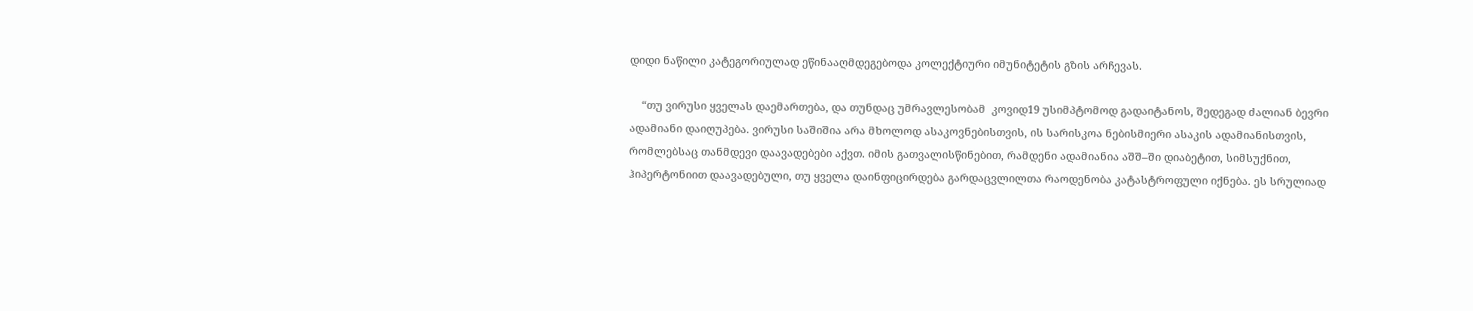დიდი ნაწილი კატეგორიულად ეწინააღმდეგებოდა კოლექტიური იმუნიტეტის გზის არჩევას.

    “თუ ვირუსი ყველას დაემართება, და თუნდაც უმრავლესობამ  კოვიდ19 უსიმპტომოდ გადაიტანოს, შედეგად ძალიან ბევრი ადამიანი დაიღუპება. ვირუსი საშიშია არა მხოლოდ ასაკოვნებისთვის, ის სარისკოა ნებისმიერი ასაკის ადამიანისთვის, რომლებსაც თანმდევი დაავადებები აქვთ. იმის გათვალისწინებით, რამდენი ადამიანია აშშ–ში დიაბეტით, სიმსუქნით, ჰიპერტონიით დაავადებული, თუ ყველა დაინფიცირდება გარდაცვლილთა რაოდენობა კატასტროფული იქნება. ეს სრულიად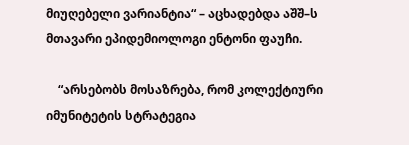მიუღებელი ვარიანტია“ – აცხადებდა აშშ–ს მთავარი ეპიდემიოლოგი ენტონი ფაუჩი.

    “არსებობს მოსაზრება, რომ კოლექტიური იმუნიტეტის სტრატეგია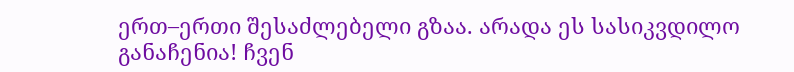ერთ–ერთი შესაძლებელი გზაა. არადა ეს სასიკვდილო განაჩენია! ჩვენ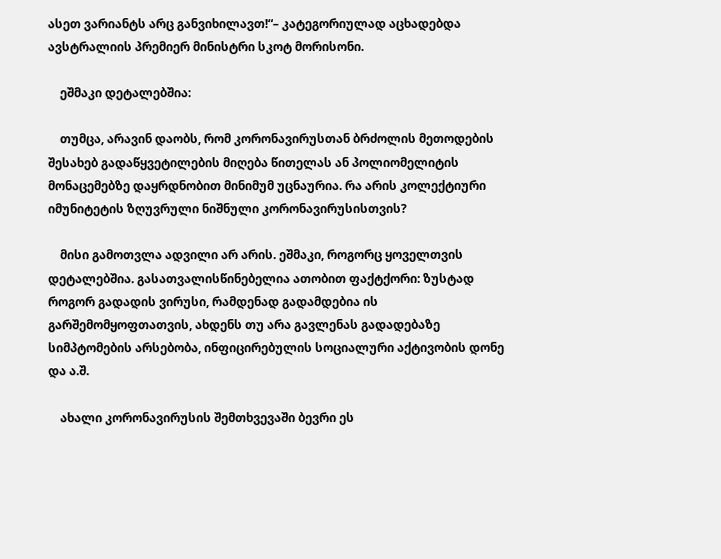ასეთ ვარიანტს არც განვიხილავთ!“– კატეგორიულად აცხადებდა ავსტრალიის პრემიერ მინისტრი სკოტ მორისონი.

    ეშმაკი დეტალებშია:

    თუმცა, არავინ დაობს, რომ კორონავირუსთან ბრძოლის მეთოდების შესახებ გადაწყვეტილების მიღება წითელას ან პოლიომელიტის მონაცემებზე დაყრდნობით მინიმუმ უცნაურია. რა არის კოლექტიური იმუნიტეტის ზღუვრული ნიშნული კორონავირუსისთვის?

    მისი გამოთვლა ადვილი არ არის. ეშმაკი, როგორც ყოველთვის დეტალებშია. გასათვალისწინებელია ათობით ფაქტქორი: ზუსტად როგორ გადადის ვირუსი, რამდენად გადამდებია ის გარშემომყოფთათვის, ახდენს თუ არა გავლენას გადადებაზე სიმპტომების არსებობა, ინფიცირებულის სოციალური აქტივობის დონე და ა.შ.

    ახალი კორონავირუსის შემთხვევაში ბევრი ეს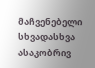მაჩვენებელი სხვადასხვა ასაკობრივ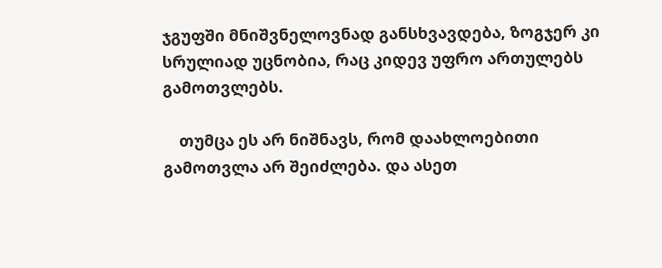ჯგუფში მნიშვნელოვნად განსხვავდება, ზოგჯერ კი სრულიად უცნობია, რაც კიდევ უფრო ართულებს გამოთვლებს.

    თუმცა ეს არ ნიშნავს, რომ დაახლოებითი გამოთვლა არ შეიძლება. და ასეთ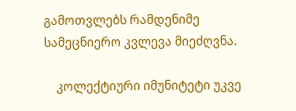გამოთვლებს რამდენიმე სამეცნიერო კვლევა მიეძღვნა.

    კოლექტიური იმუნიტეტი უკვე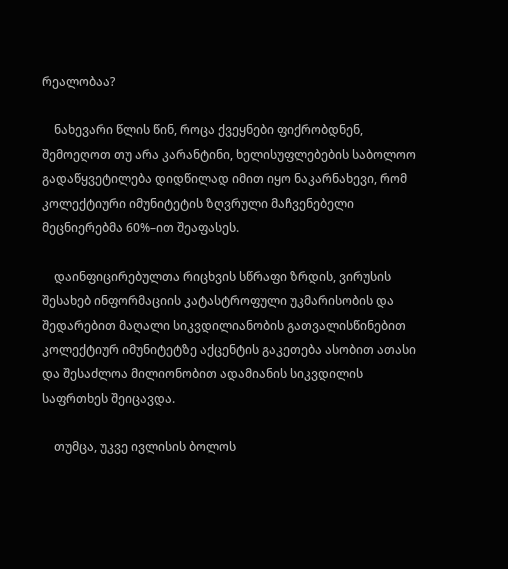რეალობაა?

    ნახევარი წლის წინ, როცა ქვეყნები ფიქრობდნენ, შემოეღოთ თუ არა კარანტინი, ხელისუფლებების საბოლოო გადაწყვეტილება დიდწილად იმით იყო ნაკარნახევი, რომ კოლექტიური იმუნიტეტის ზღვრული მაჩვენებელი მეცნიერებმა 60%–ით შეაფასეს.

    დაინფიცირებულთა რიცხვის სწრაფი ზრდის, ვირუსის შესახებ ინფორმაციის კატასტროფული უკმარისობის და შედარებით მაღალი სიკვდილიანობის გათვალისწინებით კოლექტიურ იმუნიტეტზე აქცენტის გაკეთება ასობით ათასი და შესაძლოა მილიონობით ადამიანის სიკვდილის საფრთხეს შეიცავდა.

    თუმცა, უკვე ივლისის ბოლოს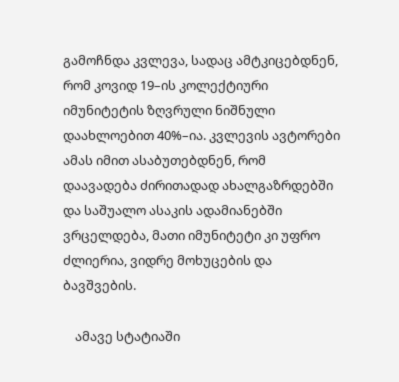გამოჩნდა კვლევა, სადაც ამტკიცებდნენ, რომ კოვიდ 19–ის კოლექტიური იმუნიტეტის ზღვრული ნიშნული დაახლოებით 40%–ია. კვლევის ავტორები ამას იმით ასაბუთებდნენ, რომ დაავადება ძირითადად ახალგაზრდებში და საშუალო ასაკის ადამიანებში ვრცელდება, მათი იმუნიტეტი კი უფრო ძლიერია, ვიდრე მოხუცების და ბავშვების.

    ამავე სტატიაში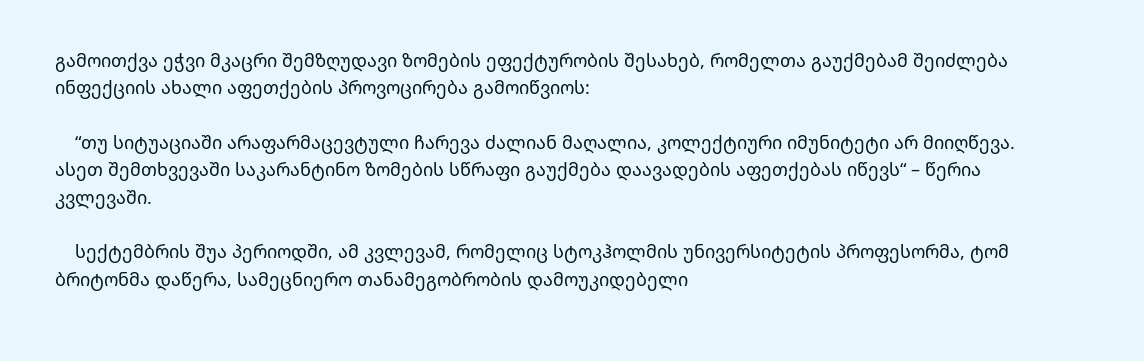გამოითქვა ეჭვი მკაცრი შემზღუდავი ზომების ეფექტურობის შესახებ, რომელთა გაუქმებამ შეიძლება ინფექციის ახალი აფეთქების პროვოცირება გამოიწვიოს:

    “თუ სიტუაციაში არაფარმაცევტული ჩარევა ძალიან მაღალია, კოლექტიური იმუნიტეტი არ მიიღწევა. ასეთ შემთხვევაში საკარანტინო ზომების სწრაფი გაუქმება დაავადების აფეთქებას იწევს“ – წერია კვლევაში.

    სექტემბრის შუა პერიოდში, ამ კვლევამ, რომელიც სტოკჰოლმის უნივერსიტეტის პროფესორმა, ტომ ბრიტონმა დაწერა, სამეცნიერო თანამეგობრობის დამოუკიდებელი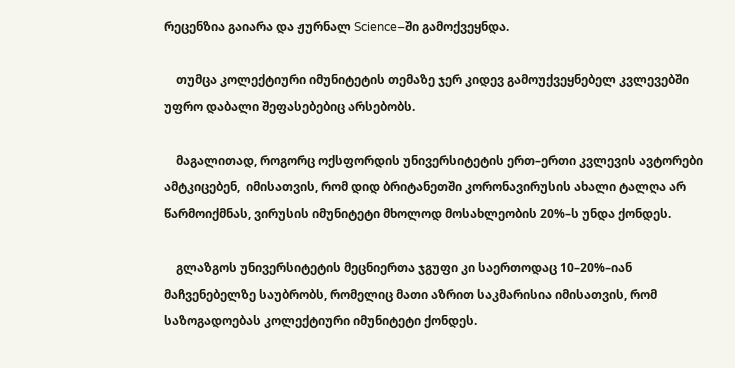რეცენზია გაიარა და ჟურნალ Science–ში გამოქვეყნდა.

    თუმცა კოლექტიური იმუნიტეტის თემაზე ჯერ კიდევ გამოუქვეყნებელ კვლევებში უფრო დაბალი შეფასებებიც არსებობს.

    მაგალითად, როგორც ოქსფორდის უნივერსიტეტის ერთ–ერთი კვლევის ავტორები ამტკიცებენ,  იმისათვის, რომ დიდ ბრიტანეთში კორონავირუსის ახალი ტალღა არ წარმოიქმნას, ვირუსის იმუნიტეტი მხოლოდ მოსახლეობის 20%–ს უნდა ქონდეს.

    გლაზგოს უნივერსიტეტის მეცნიერთა ჯგუფი კი საერთოდაც 10–20%–იან მაჩვენებელზე საუბრობს, რომელიც მათი აზრით საკმარისია იმისათვის, რომ საზოგადოებას კოლექტიური იმუნიტეტი ქონდეს.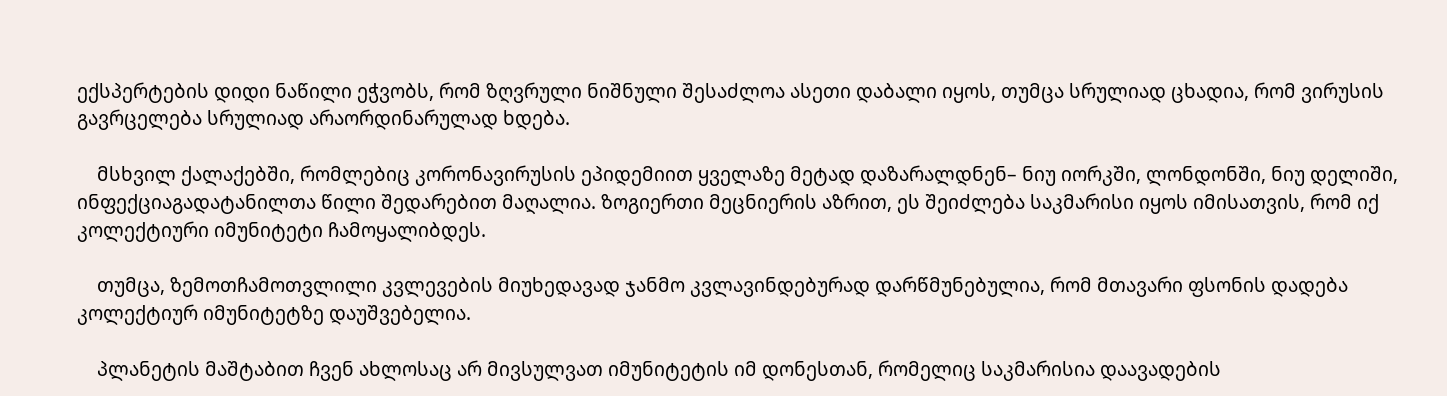ექსპერტების დიდი ნაწილი ეჭვობს, რომ ზღვრული ნიშნული შესაძლოა ასეთი დაბალი იყოს, თუმცა სრულიად ცხადია, რომ ვირუსის გავრცელება სრულიად არაორდინარულად ხდება.

    მსხვილ ქალაქებში, რომლებიც კორონავირუსის ეპიდემიით ყველაზე მეტად დაზარალდნენ– ნიუ იორკში, ლონდონში, ნიუ დელიში, ინფექციაგადატანილთა წილი შედარებით მაღალია. ზოგიერთი მეცნიერის აზრით, ეს შეიძლება საკმარისი იყოს იმისათვის, რომ იქ კოლექტიური იმუნიტეტი ჩამოყალიბდეს.

    თუმცა, ზემოთჩამოთვლილი კვლევების მიუხედავად ჯანმო კვლავინდებურად დარწმუნებულია, რომ მთავარი ფსონის დადება კოლექტიურ იმუნიტეტზე დაუშვებელია.

    პლანეტის მაშტაბით ჩვენ ახლოსაც არ მივსულვათ იმუნიტეტის იმ დონესთან, რომელიც საკმარისია დაავადების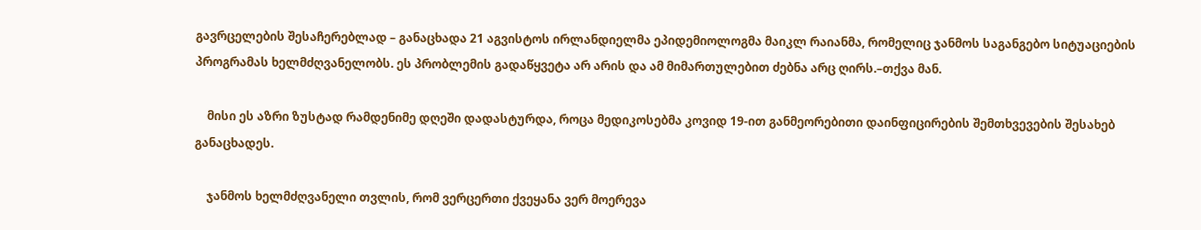გავრცელების შესაჩერებლად – განაცხადა 21 აგვისტოს ირლანდიელმა ეპიდემიოლოგმა მაიკლ რაიანმა, რომელიც ჯანმოს საგანგებო სიტუაციების პროგრამას ხელმძღვანელობს. ეს პრობლემის გადაწყვეტა არ არის და ამ მიმართულებით ძებნა არც ღირს.–თქვა მან.

    მისი ეს აზრი ზუსტად რამდენიმე დღეში დადასტურდა, როცა მედიკოსებმა კოვიდ 19-ით განმეორებითი დაინფიცირების შემთხვევების შესახებ განაცხადეს.

    ჯანმოს ხელმძღვანელი თვლის, რომ ვერცერთი ქვეყანა ვერ მოერევა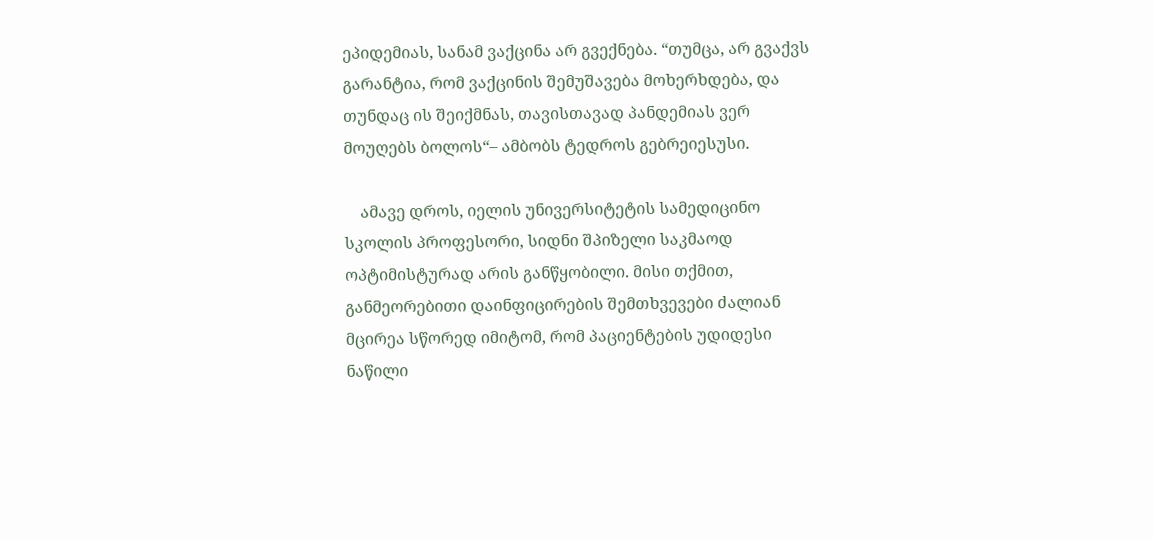ეპიდემიას, სანამ ვაქცინა არ გვექნება. “თუმცა, არ გვაქვს გარანტია, რომ ვაქცინის შემუშავება მოხერხდება, და თუნდაც ის შეიქმნას, თავისთავად პანდემიას ვერ მოუღებს ბოლოს“– ამბობს ტედროს გებრეიესუსი.

    ამავე დროს, იელის უნივერსიტეტის სამედიცინო სკოლის პროფესორი, სიდნი შპიზელი საკმაოდ ოპტიმისტურად არის განწყობილი. მისი თქმით, განმეორებითი დაინფიცირების შემთხვევები ძალიან მცირეა სწორედ იმიტომ, რომ პაციენტების უდიდესი ნაწილი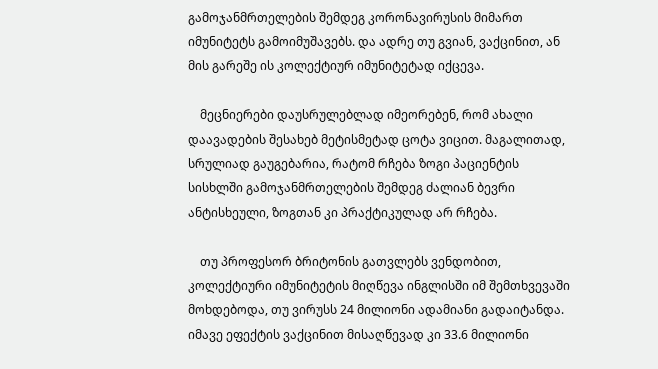გამოჯანმრთელების შემდეგ კორონავირუსის მიმართ იმუნიტეტს გამოიმუშავებს. და ადრე თუ გვიან, ვაქცინით, ან მის გარეშე ის კოლექტიურ იმუნიტეტად იქცევა.

    მეცნიერები დაუსრულებლად იმეორებენ, რომ ახალი დაავადების შესახებ მეტისმეტად ცოტა ვიცით. მაგალითად, სრულიად გაუგებარია, რატომ რჩება ზოგი პაციენტის სისხლში გამოჯანმრთელების შემდეგ ძალიან ბევრი ანტისხეული, ზოგთან კი პრაქტიკულად არ რჩება.

    თუ პროფესორ ბრიტონის გათვლებს ვენდობით, კოლექტიური იმუნიტეტის მიღწევა ინგლისში იმ შემთხვევაში მოხდებოდა, თუ ვირუსს 24 მილიონი ადამიანი გადაიტანდა. იმავე ეფექტის ვაქცინით მისაღწევად კი 33.6 მილიონი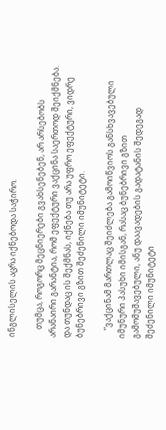ინგლისელის აცრა იქნებოდა საჭირო.

    თუმცა, როგორც მეცნიერები გვახსენებენ, არ არსებობს არანაირი გარანტია, რომ ეფექტური ვაქცინა საერთოდ შეიქმნება. და თუნდაც ის შექმნას, იქნება თუ არა უფრო ეფექტური, ვიდრე ბუნებრივი გზით შეძენილი იმუნიტეტი.

    “ვაქცინამ მართლაც შეიძლება გამოიწვიოს განსხვავებული იმუნური პასუხი იმისგან, რასაც ბუნებრივი გზით გამომუშავებული, ანუ დაავადების გადატანის შედეგად შეძენილი იმუნიტეტი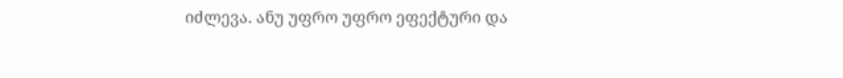იძლევა. ანუ უფრო უფრო ეფექტური და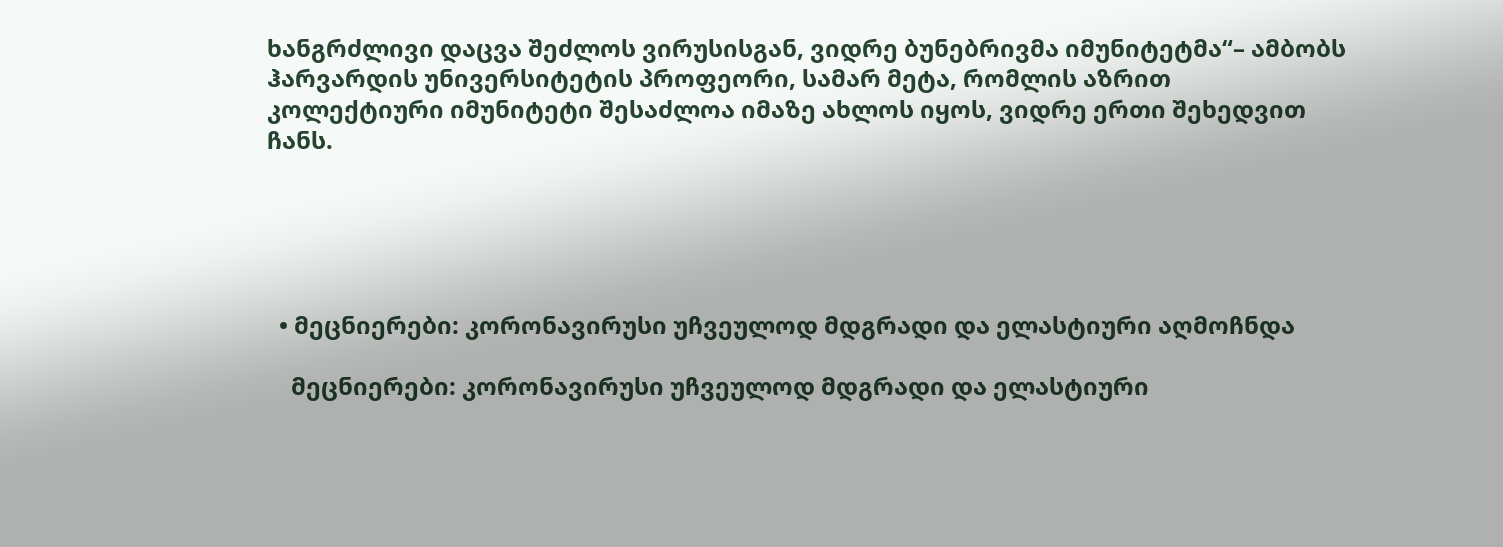ხანგრძლივი დაცვა შეძლოს ვირუსისგან, ვიდრე ბუნებრივმა იმუნიტეტმა“– ამბობს ჰარვარდის უნივერსიტეტის პროფეორი, სამარ მეტა, რომლის აზრით კოლექტიური იმუნიტეტი შესაძლოა იმაზე ახლოს იყოს, ვიდრე ერთი შეხედვით ჩანს.





  • მეცნიერები: კორონავირუსი უჩვეულოდ მდგრადი და ელასტიური აღმოჩნდა

    მეცნიერები: კორონავირუსი უჩვეულოდ მდგრადი და ელასტიური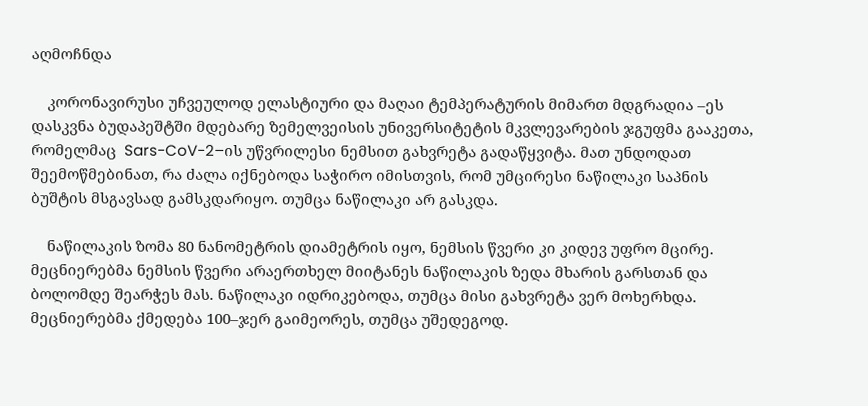აღმოჩნდა

    კორონავირუსი უჩვეულოდ ელასტიური და მაღაი ტემპერატურის მიმართ მდგრადია –ეს დასკვნა ბუდაპეშტში მდებარე ზემელვეისის უნივერსიტეტის მკვლევარების ჯგუფმა გააკეთა, რომელმაც  Sars-CoV-2–ის უწვრილესი ნემსით გახვრეტა გადაწყვიტა. მათ უნდოდათ შეემოწმებინათ, რა ძალა იქნებოდა საჭირო იმისთვის, რომ უმცირესი ნაწილაკი საპნის ბუშტის მსგავსად გამსკდარიყო. თუმცა ნაწილაკი არ გასკდა.

    ნაწილაკის ზომა 80 ნანომეტრის დიამეტრის იყო, ნემსის წვერი კი კიდევ უფრო მცირე. მეცნიერებმა ნემსის წვერი არაერთხელ მიიტანეს ნაწილაკის ზედა მხარის გარსთან და ბოლომდე შეარჭეს მას. ნაწილაკი იდრიკებოდა, თუმცა მისი გახვრეტა ვერ მოხერხდა. მეცნიერებმა ქმედება 100–ჯერ გაიმეორეს, თუმცა უშედეგოდ.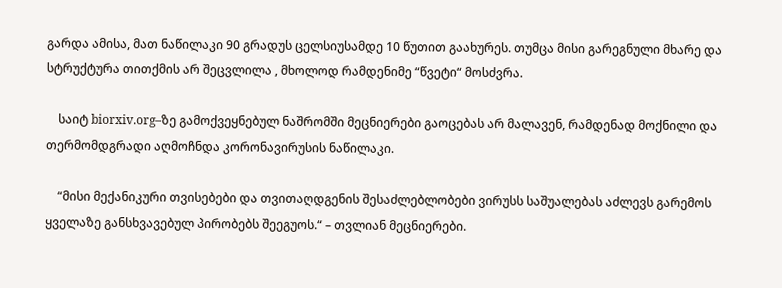გარდა ამისა, მათ ნაწილაკი 90 გრადუს ცელსიუსამდე 10 წუთით გაახურეს. თუმცა მისი გარეგნული მხარე და სტრუქტურა თითქმის არ შეცვლილა , მხოლოდ რამდენიმე “წვეტი“ მოსძვრა.

    საიტ biorxiv.org–ზე გამოქვეყნებულ ნაშრომში მეცნიერები გაოცებას არ მალავენ, რამდენად მოქნილი და თერმომდგრადი აღმოჩნდა კორონავირუსის ნაწილაკი.

    “მისი მექანიკური თვისებები და თვითაღდგენის შესაძლებლობები ვირუსს საშუალებას აძლევს გარემოს ყველაზე განსხვავებულ პირობებს შეეგუოს.“ – თვლიან მეცნიერები.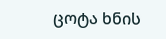ცოტა ხნის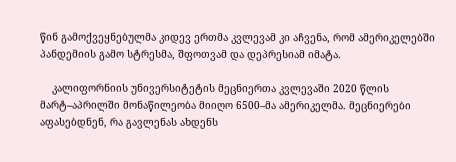წინ გამოქვეყნებულმა კიდევ ერთმა კვლევამ კი აჩვენა, რომ ამერიკელებში პანდემიის გამო სტრესმა, შფოთვამ და დეპრესიამ იმატა.

    კალიფორნიის უნივერსიტეტის მეცნიერთა კვლევაში 2020 წლის მარტ–აპრილში მონაწილეობა მიიღო 6500–მა ამერიკელმა. მეცნიერები აფასებდნენ, რა გავლენას ახდენს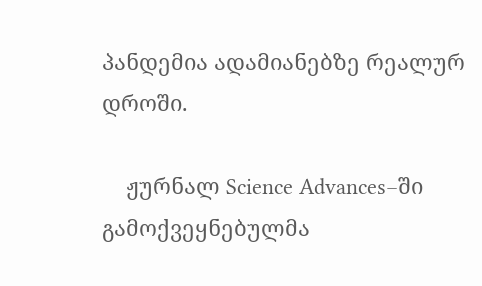პანდემია ადამიანებზე რეალურ დროში.

    ჟურნალ Science Advances–ში გამოქვეყნებულმა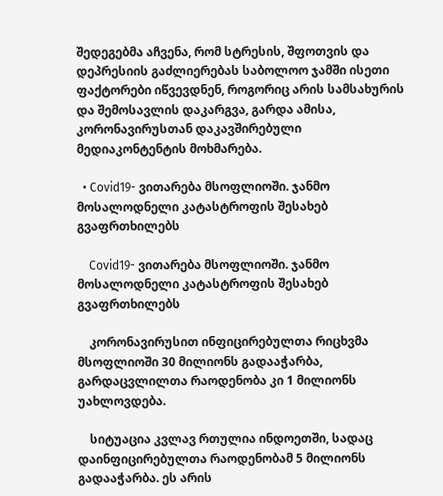შედეგებმა აჩვენა, რომ სტრესის, შფოთვის და დეპრესიის გაძლიერებას საბოლოო ჯამში ისეთი ფაქტორები იწვევდნენ, როგორიც არის სამსახურის და შემოსავლის დაკარგვა, გარდა ამისა, კორონავირუსთან დაკავშირებული მედიაკონტენტის მოხმარება.

  • Covid19- ვითარება მსოფლიოში. ჯანმო მოსალოდნელი კატასტროფის შესახებ გვაფრთხილებს

    Covid19- ვითარება მსოფლიოში. ჯანმო მოსალოდნელი კატასტროფის შესახებ გვაფრთხილებს

    კორონავირუსით ინფიცირებულთა რიცხვმა მსოფლიოში 30 მილიონს გადააჭარბა, გარდაცვლილთა რაოდენობა კი 1 მილიონს უახლოვდება.

    სიტუაცია კვლავ რთულია ინდოეთში, სადაც დაინფიცირებულთა რაოდენობამ 5 მილიონს გადააჭარბა. ეს არის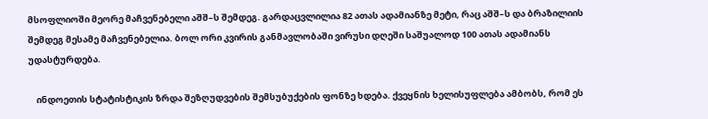მსოფლიოში მეორე მაჩვენებელი აშშ–ს შემდეგ. გარდაცვლილია 82 ათას ადამიანზე მეტი, რაც აშშ–ს და ბრაზილიის შემდეგ მესამე მაჩვენებელია. ბოლ ორი კვირის განმავლობაში ვირუსი დღეში საშუალოდ 100 ათას ადამიანს უდასტურდება.

    ინდოეთის სტატისტიკის ზრდა შეზღუდვების შემსუბუქების ფონზე ხდება. ქვეყნის ხელისუფლება ამბობს, რომ ეს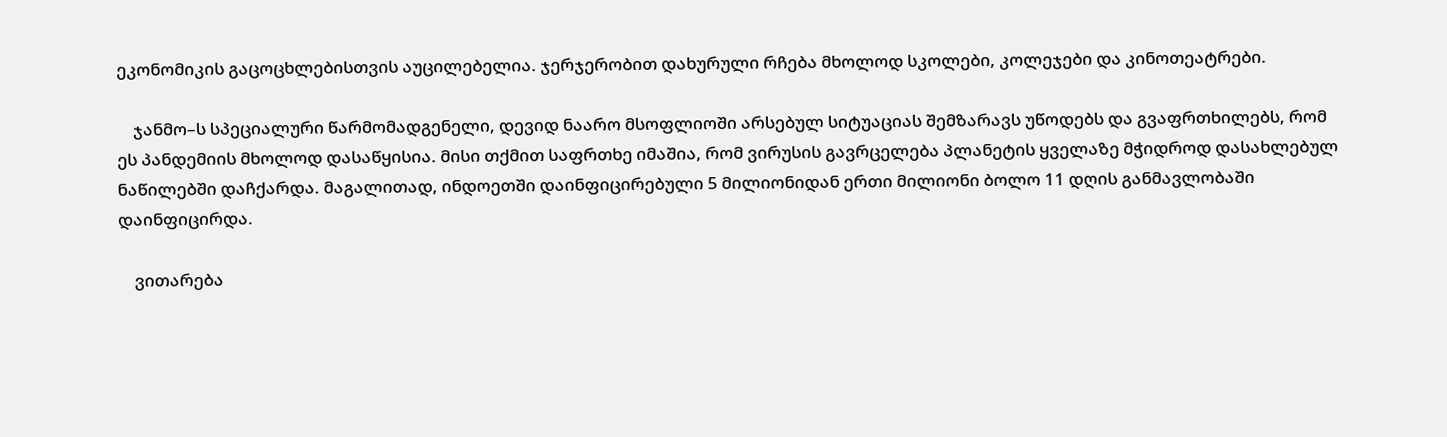ეკონომიკის გაცოცხლებისთვის აუცილებელია. ჯერჯერობით დახურული რჩება მხოლოდ სკოლები, კოლეჯები და კინოთეატრები.

    ჯანმო–ს სპეციალური წარმომადგენელი, დევიდ ნაარო მსოფლიოში არსებულ სიტუაციას შემზარავს უწოდებს და გვაფრთხილებს, რომ ეს პანდემიის მხოლოდ დასაწყისია. მისი თქმით საფრთხე იმაშია, რომ ვირუსის გავრცელება პლანეტის ყველაზე მჭიდროდ დასახლებულ ნაწილებში დაჩქარდა. მაგალითად, ინდოეთში დაინფიცირებული 5 მილიონიდან ერთი მილიონი ბოლო 11 დღის განმავლობაში დაინფიცირდა.

    ვითარება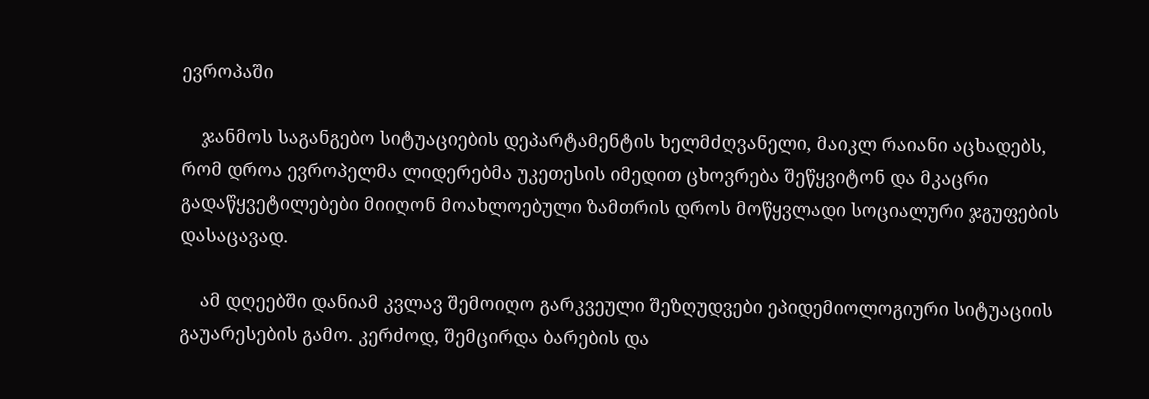ევროპაში

    ჯანმოს საგანგებო სიტუაციების დეპარტამენტის ხელმძღვანელი, მაიკლ რაიანი აცხადებს, რომ დროა ევროპელმა ლიდერებმა უკეთესის იმედით ცხოვრება შეწყვიტონ და მკაცრი გადაწყვეტილებები მიიღონ მოახლოებული ზამთრის დროს მოწყვლადი სოციალური ჯგუფების დასაცავად.

    ამ დღეებში დანიამ კვლავ შემოიღო გარკვეული შეზღუდვები ეპიდემიოლოგიური სიტუაციის გაუარესების გამო. კერძოდ, შემცირდა ბარების და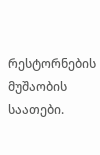რესტორნების მუშაობის საათები.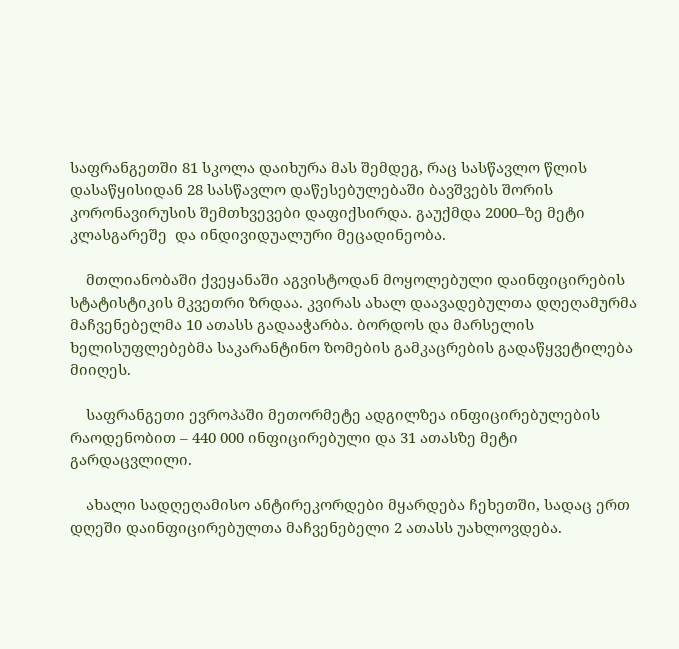საფრანგეთში 81 სკოლა დაიხურა მას შემდეგ, რაც სასწავლო წლის დასაწყისიდან 28 სასწავლო დაწესებულებაში ბავშვებს შორის კორონავირუსის შემთხვევები დაფიქსირდა. გაუქმდა 2000–ზე მეტი კლასგარეშე  და ინდივიდუალური მეცადინეობა.

    მთლიანობაში ქვეყანაში აგვისტოდან მოყოლებული დაინფიცირების სტატისტიკის მკვეთრი ზრდაა. კვირას ახალ დაავადებულთა დღეღამურმა მაჩვენებელმა 10 ათასს გადააჭარბა. ბორდოს და მარსელის ხელისუფლებებმა საკარანტინო ზომების გამკაცრების გადაწყვეტილება მიიღეს.

    საფრანგეთი ევროპაში მეთორმეტე ადგილზეა ინფიცირებულების რაოდენობით – 440 000 ინფიცირებული და 31 ათასზე მეტი გარდაცვლილი.

    ახალი სადღეღამისო ანტირეკორდები მყარდება ჩეხეთში, სადაც ერთ დღეში დაინფიცირებულთა მაჩვენებელი 2 ათასს უახლოვდება.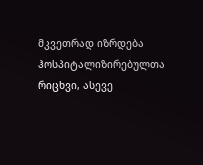მკვეთრად იზრდება ჰოსპიტალიზირებულთა რიცხვი, ასევე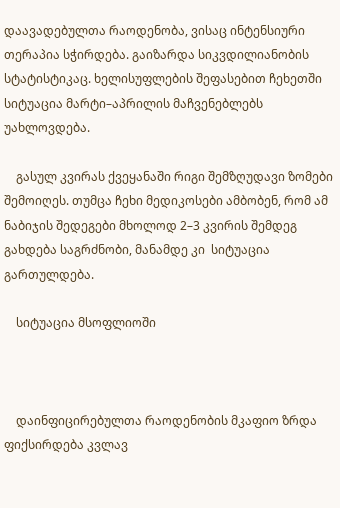დაავადებულთა რაოდენობა, ვისაც ინტენსიური თერაპია სჭირდება. გაიზარდა სიკვდილიანობის სტატისტიკაც. ხელისუფლების შეფასებით ჩეხეთში სიტუაცია მარტი–აპრილის მაჩვენებლებს უახლოვდება.

    გასულ კვირას ქვეყანაში რიგი შემზღუდავი ზომები შემოიღეს. თუმცა ჩეხი მედიკოსები ამბობენ, რომ ამ ნაბიჯის შედეგები მხოლოდ 2–3 კვირის შემდეგ გახდება საგრძნობი, მანამდე კი  სიტუაცია გართულდება.

    სიტუაცია მსოფლიოში



    დაინფიცირებულთა რაოდენობის მკაფიო ზრდა ფიქსირდება კვლავ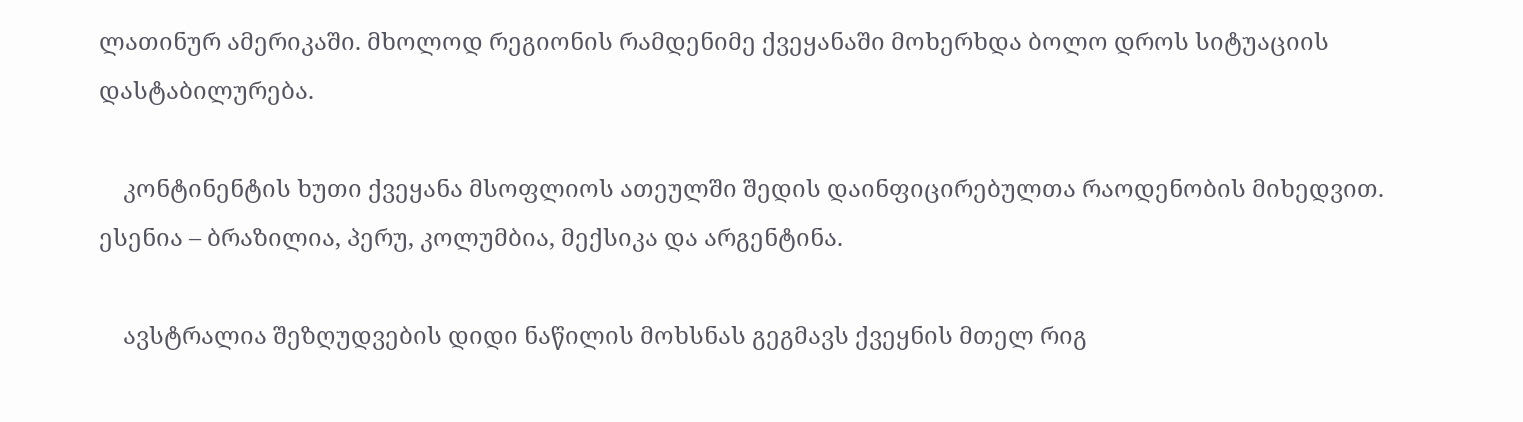ლათინურ ამერიკაში. მხოლოდ რეგიონის რამდენიმე ქვეყანაში მოხერხდა ბოლო დროს სიტუაციის დასტაბილურება.

    კონტინენტის ხუთი ქვეყანა მსოფლიოს ათეულში შედის დაინფიცირებულთა რაოდენობის მიხედვით. ესენია – ბრაზილია, პერუ, კოლუმბია, მექსიკა და არგენტინა.

    ავსტრალია შეზღუდვების დიდი ნაწილის მოხსნას გეგმავს ქვეყნის მთელ რიგ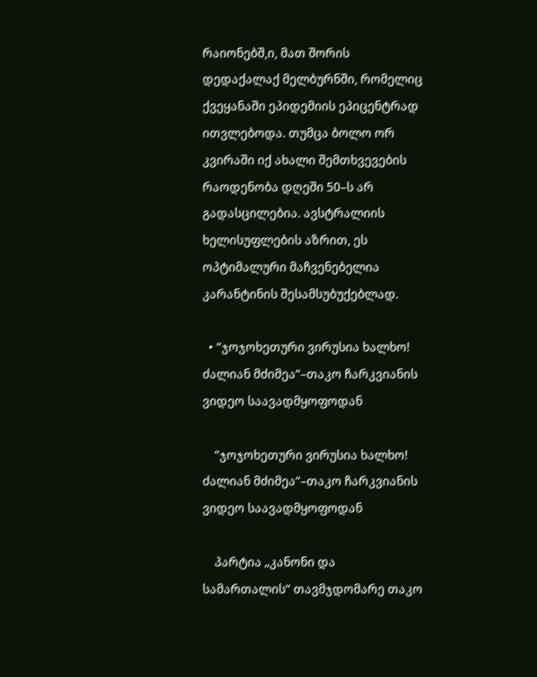რაიონებშ,ი, მათ შორის დედაქალაქ მელბურნში, რომელიც ქვეყანაში ეპიდემიის ეპიცენტრად ითვლებოდა. თუმცა ბოლო ორ კვირაში იქ ახალი შემთხვევების რაოდენობა დღეში 50–ს არ გადასცილებია. ავსტრალიის ხელისუფლების აზრით, ეს ოპტიმალური მაჩვენებელია კარანტინის შესამსუბუქებლად.

  • “ჯოჯოხეთური ვირუსია ხალხო! ძალიან მძიმეა“–თაკო ჩარკვიანის ვიდეო საავადმყოფოდან

    “ჯოჯოხეთური ვირუსია ხალხო! ძალიან მძიმეა“–თაკო ჩარკვიანის ვიდეო საავადმყოფოდან

    პარტია „კანონი და სამართალის“ თავმჯდომარე თაკო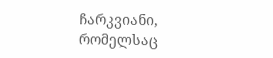ჩარკვიანი, რომელსაც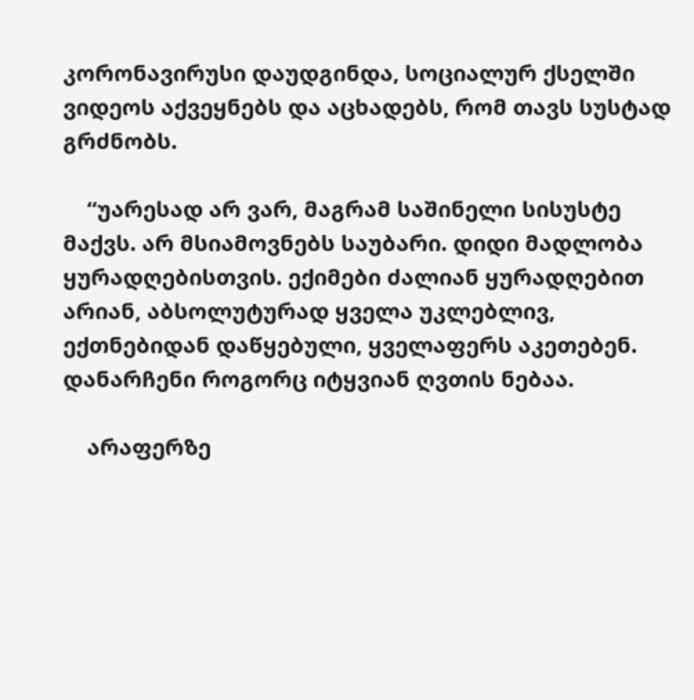კორონავირუსი დაუდგინდა, სოციალურ ქსელში ვიდეოს აქვეყნებს და აცხადებს, რომ თავს სუსტად გრძნობს.

    “უარესად არ ვარ, მაგრამ საშინელი სისუსტე მაქვს. არ მსიამოვნებს საუბარი. დიდი მადლობა ყურადღებისთვის. ექიმები ძალიან ყურადღებით არიან, აბსოლუტურად ყველა უკლებლივ, ექთნებიდან დაწყებული, ყველაფერს აკეთებენ. დანარჩენი როგორც იტყვიან ღვთის ნებაა.

    არაფერზე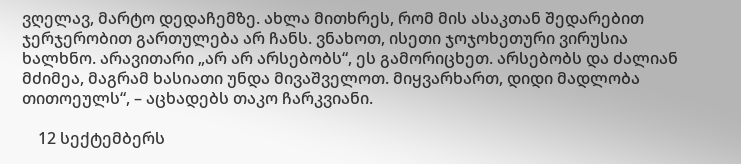ვღელავ, მარტო დედაჩემზე. ახლა მითხრეს, რომ მის ასაკთან შედარებით ჯერჯერობით გართულება არ ჩანს. ვნახოთ, ისეთი ჯოჯოხეთური ვირუსია ხალხნო. არავითარი „არ არ არსებობს“, ეს გამორიცხეთ. არსებობს და ძალიან მძიმეა, მაგრამ ხასიათი უნდა მივაშველოთ. მიყვარხართ, დიდი მადლობა თითოეულს“, – აცხადებს თაკო ჩარკვიანი.

    12 სექტემბერს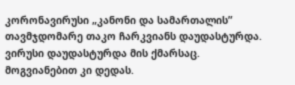კორონავირუსი „კანონი და სამართალის” თავმჯდომარე თაკო ჩარკვიანს დაუდასტურდა. ვირუსი დაუდასტურდა მის ქმარსაც. მოგვიანებით კი დედას.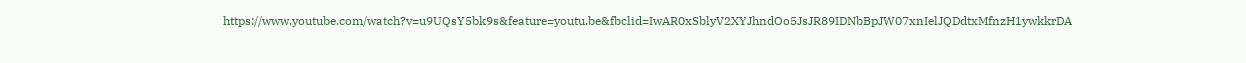https://www.youtube.com/watch?v=u9UQsY5bk9s&feature=youtu.be&fbclid=IwAR0xSblyV2XYJhndOo5JsJR89IDNbBpJW07xnIelJQDdtxMfnzH1ywkkrDA